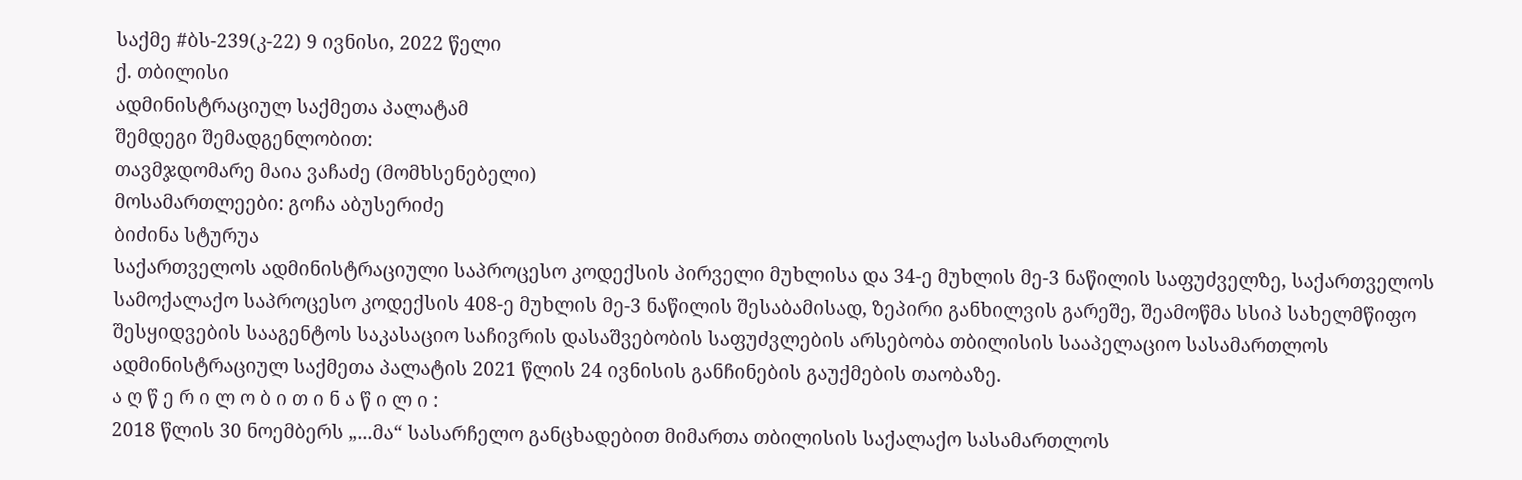საქმე #ბს-239(კ-22) 9 ივნისი, 2022 წელი
ქ. თბილისი
ადმინისტრაციულ საქმეთა პალატამ
შემდეგი შემადგენლობით:
თავმჯდომარე მაია ვაჩაძე (მომხსენებელი)
მოსამართლეები: გოჩა აბუსერიძე
ბიძინა სტურუა
საქართველოს ადმინისტრაციული საპროცესო კოდექსის პირველი მუხლისა და 34-ე მუხლის მე-3 ნაწილის საფუძველზე, საქართველოს სამოქალაქო საპროცესო კოდექსის 408-ე მუხლის მე-3 ნაწილის შესაბამისად, ზეპირი განხილვის გარეშე, შეამოწმა სსიპ სახელმწიფო შესყიდვების სააგენტოს საკასაციო საჩივრის დასაშვებობის საფუძვლების არსებობა თბილისის სააპელაციო სასამართლოს ადმინისტრაციულ საქმეთა პალატის 2021 წლის 24 ივნისის განჩინების გაუქმების თაობაზე.
ა ღ წ ე რ ი ლ ო ბ ი თ ი ნ ა წ ი ლ ი :
2018 წლის 30 ნოემბერს „...მა“ სასარჩელო განცხადებით მიმართა თბილისის საქალაქო სასამართლოს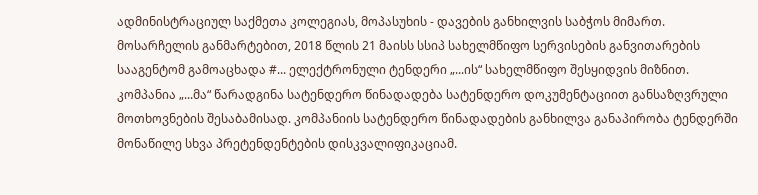ადმინისტრაციულ საქმეთა კოლეგიას, მოპასუხის - დავების განხილვის საბჭოს მიმართ.
მოსარჩელის განმარტებით, 2018 წლის 21 მაისს სსიპ სახელმწიფო სერვისების განვითარების სააგენტომ გამოაცხადა #... ელექტრონული ტენდერი „...ის“ სახელმწიფო შესყიდვის მიზნით. კომპანია „...მა“ წარადგინა სატენდერო წინადადება სატენდერო დოკუმენტაციით განსაზღვრული მოთხოვნების შესაბამისად. კომპანიის სატენდერო წინადადების განხილვა განაპირობა ტენდერში მონაწილე სხვა პრეტენდენტების დისკვალიფიკაციამ.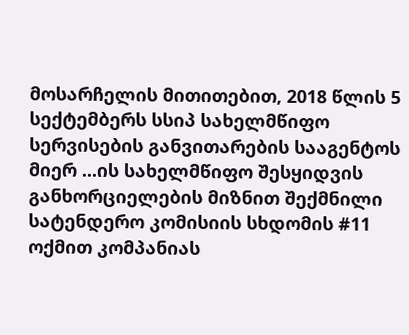მოსარჩელის მითითებით, 2018 წლის 5 სექტემბერს სსიპ სახელმწიფო სერვისების განვითარების სააგენტოს მიერ ...ის სახელმწიფო შესყიდვის განხორციელების მიზნით შექმნილი სატენდერო კომისიის სხდომის #11 ოქმით კომპანიას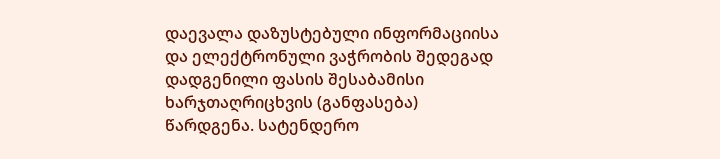დაევალა დაზუსტებული ინფორმაციისა და ელექტრონული ვაჭრობის შედეგად დადგენილი ფასის შესაბამისი ხარჯთაღრიცხვის (განფასება) წარდგენა. სატენდერო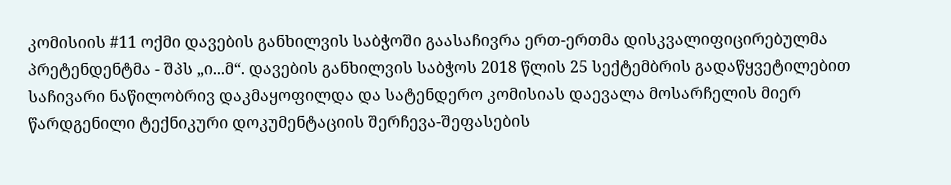კომისიის #11 ოქმი დავების განხილვის საბჭოში გაასაჩივრა ერთ-ერთმა დისკვალიფიცირებულმა პრეტენდენტმა - შპს „ი...მ“. დავების განხილვის საბჭოს 2018 წლის 25 სექტემბრის გადაწყვეტილებით საჩივარი ნაწილობრივ დაკმაყოფილდა და სატენდერო კომისიას დაევალა მოსარჩელის მიერ წარდგენილი ტექნიკური დოკუმენტაციის შერჩევა-შეფასების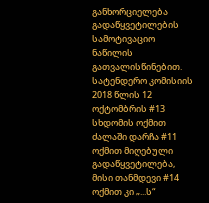განხორციელება გადაწყვეტილების სამოტივაციო ნაწილის გათვალისწინებით. სატენდერო კომისიის 2018 წლის 12 ოქტომბრის #13 სხდომის ოქმით ძალაში დარჩა #11 ოქმით მიღებული გადაწყვეტილება, მისი თანმდევი #14 ოქმით კი „...ს“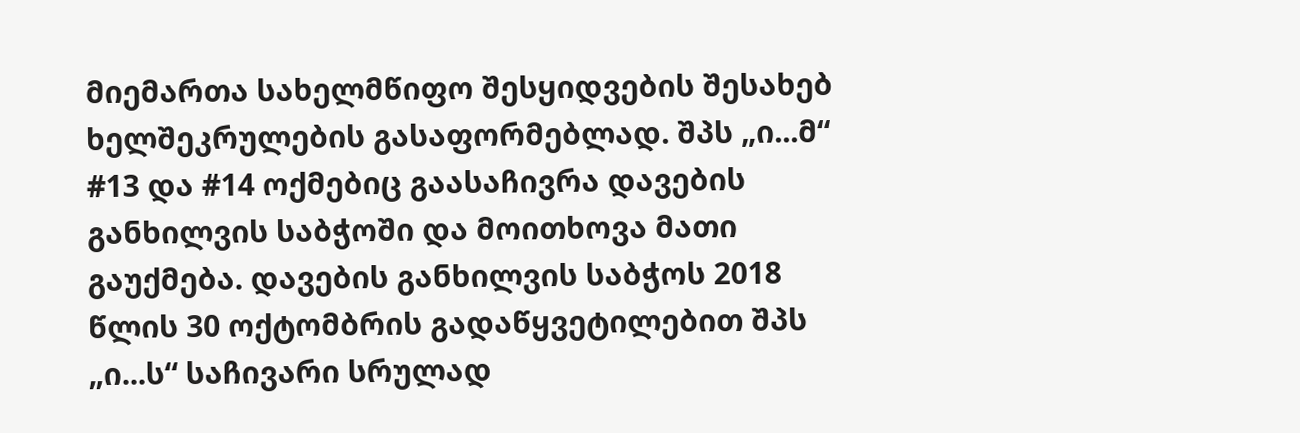მიემართა სახელმწიფო შესყიდვების შესახებ ხელშეკრულების გასაფორმებლად. შპს „ი...მ“ #13 და #14 ოქმებიც გაასაჩივრა დავების განხილვის საბჭოში და მოითხოვა მათი გაუქმება. დავების განხილვის საბჭოს 2018 წლის 30 ოქტომბრის გადაწყვეტილებით შპს „ი...ს“ საჩივარი სრულად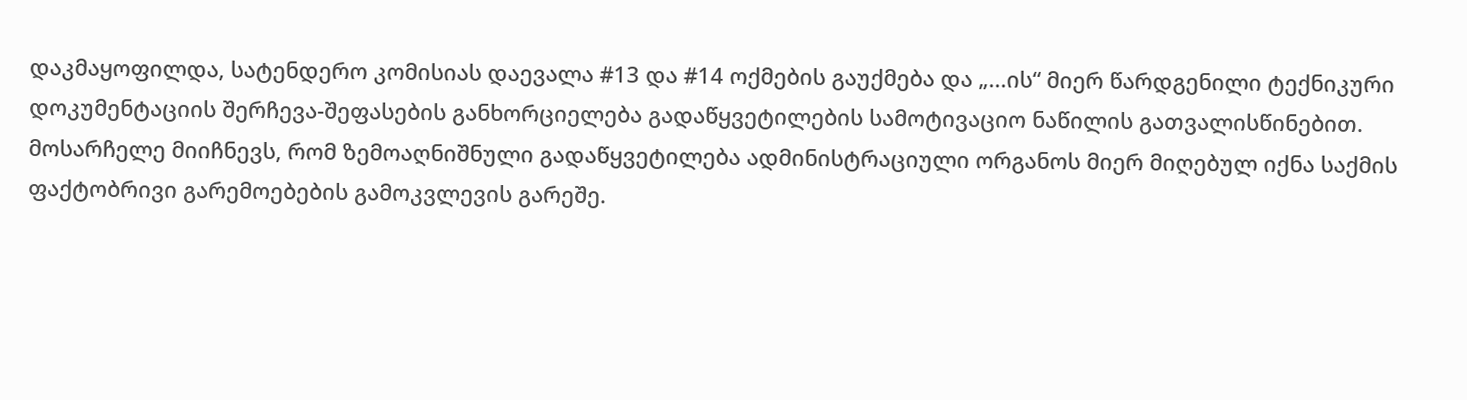დაკმაყოფილდა, სატენდერო კომისიას დაევალა #13 და #14 ოქმების გაუქმება და „...ის“ მიერ წარდგენილი ტექნიკური დოკუმენტაციის შერჩევა-შეფასების განხორციელება გადაწყვეტილების სამოტივაციო ნაწილის გათვალისწინებით.
მოსარჩელე მიიჩნევს, რომ ზემოაღნიშნული გადაწყვეტილება ადმინისტრაციული ორგანოს მიერ მიღებულ იქნა საქმის ფაქტობრივი გარემოებების გამოკვლევის გარეშე.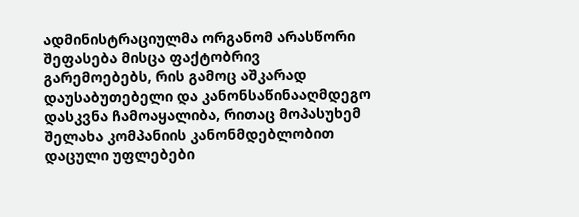ადმინისტრაციულმა ორგანომ არასწორი შეფასება მისცა ფაქტობრივ გარემოებებს, რის გამოც აშკარად დაუსაბუთებელი და კანონსაწინააღმდეგო დასკვნა ჩამოაყალიბა, რითაც მოპასუხემ შელახა კომპანიის კანონმდებლობით დაცული უფლებები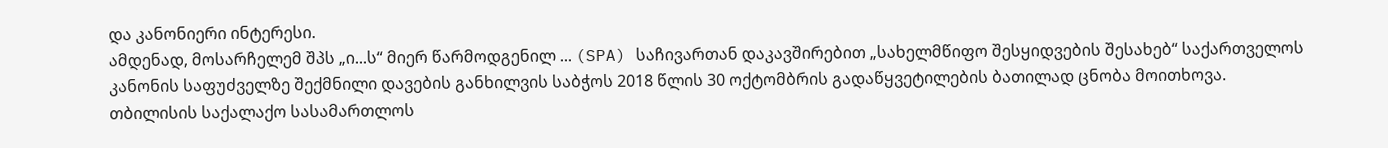და კანონიერი ინტერესი.
ამდენად, მოსარჩელემ შპს „ი...ს“ მიერ წარმოდგენილ ... (SPA) საჩივართან დაკავშირებით „სახელმწიფო შესყიდვების შესახებ“ საქართველოს კანონის საფუძველზე შექმნილი დავების განხილვის საბჭოს 2018 წლის 30 ოქტომბრის გადაწყვეტილების ბათილად ცნობა მოითხოვა.
თბილისის საქალაქო სასამართლოს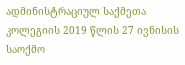ადმინისტრაციულ საქმეთა კოლეგიის 2019 წლის 27 ივნისის საოქმო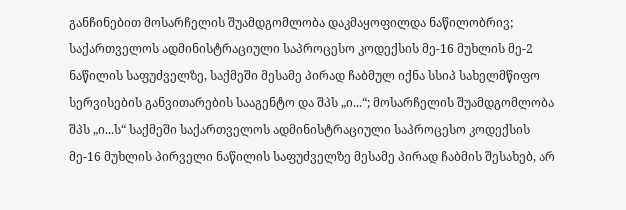განჩინებით მოსარჩელის შუამდგომლობა დაკმაყოფილდა ნაწილობრივ; საქართველოს ადმინისტრაციული საპროცესო კოდექსის მე-16 მუხლის მე-2 ნაწილის საფუძველზე, საქმეში მესამე პირად ჩაბმულ იქნა სსიპ სახელმწიფო სერვისების განვითარების სააგენტო და შპს „ი...“; მოსარჩელის შუამდგომლობა შპს „ი...ს“ საქმეში საქართველოს ადმინისტრაციული საპროცესო კოდექსის მე-16 მუხლის პირველი ნაწილის საფუძველზე მესამე პირად ჩაბმის შესახებ, არ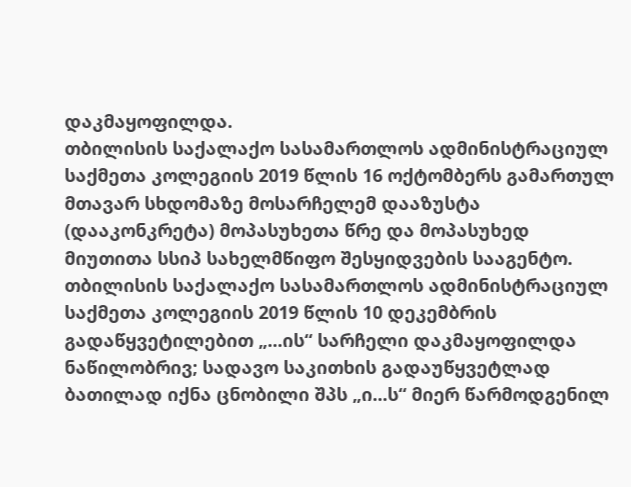დაკმაყოფილდა.
თბილისის საქალაქო სასამართლოს ადმინისტრაციულ საქმეთა კოლეგიის 2019 წლის 16 ოქტომბერს გამართულ მთავარ სხდომაზე მოსარჩელემ დააზუსტა (დააკონკრეტა) მოპასუხეთა წრე და მოპასუხედ მიუთითა სსიპ სახელმწიფო შესყიდვების სააგენტო.
თბილისის საქალაქო სასამართლოს ადმინისტრაციულ საქმეთა კოლეგიის 2019 წლის 10 დეკემბრის გადაწყვეტილებით „...ის“ სარჩელი დაკმაყოფილდა ნაწილობრივ; სადავო საკითხის გადაუწყვეტლად ბათილად იქნა ცნობილი შპს „ი...ს“ მიერ წარმოდგენილ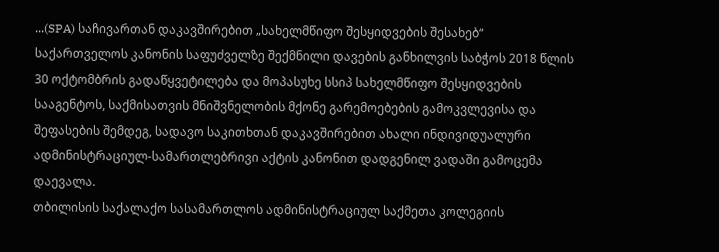...(SPA) საჩივართან დაკავშირებით „სახელმწიფო შესყიდვების შესახებ“ საქართველოს კანონის საფუძველზე შექმნილი დავების განხილვის საბჭოს 2018 წლის 30 ოქტომბრის გადაწყვეტილება და მოპასუხე სსიპ სახელმწიფო შესყიდვების სააგენტოს, საქმისათვის მნიშვნელობის მქონე გარემოებების გამოკვლევისა და შეფასების შემდეგ, სადავო საკითხთან დაკავშირებით ახალი ინდივიდუალური ადმინისტრაციულ-სამართლებრივი აქტის კანონით დადგენილ ვადაში გამოცემა დაევალა.
თბილისის საქალაქო სასამართლოს ადმინისტრაციულ საქმეთა კოლეგიის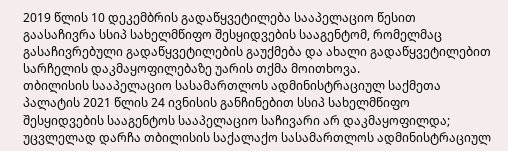2019 წლის 10 დეკემბრის გადაწყვეტილება სააპელაციო წესით გაასაჩივრა სსიპ სახელმწიფო შესყიდვების სააგენტომ, რომელმაც გასაჩივრებული გადაწყვეტილების გაუქმება და ახალი გადაწყვეტილებით სარჩელის დაკმაყოფილებაზე უარის თქმა მოითხოვა.
თბილისის სააპელაციო სასამართლოს ადმინისტრაციულ საქმეთა პალატის 2021 წლის 24 ივნისის განჩინებით სსიპ სახელმწიფო შესყიდვების სააგენტოს სააპელაციო საჩივარი არ დაკმაყოფილდა; უცვლელად დარჩა თბილისის საქალაქო სასამართლოს ადმინისტრაციულ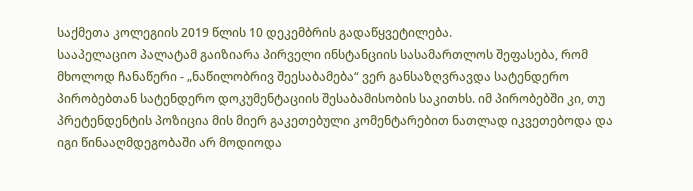საქმეთა კოლეგიის 2019 წლის 10 დეკემბრის გადაწყვეტილება.
სააპელაციო პალატამ გაიზიარა პირველი ინსტანციის სასამართლოს შეფასება, რომ მხოლოდ ჩანაწერი - „ნაწილობრივ შეესაბამება“ ვერ განსაზღვრავდა სატენდერო პირობებთან სატენდერო დოკუმენტაციის შესაბამისობის საკითხს. იმ პირობებში კი, თუ პრეტენდენტის პოზიცია მის მიერ გაკეთებული კომენტარებით ნათლად იკვეთებოდა და იგი წინააღმდეგობაში არ მოდიოდა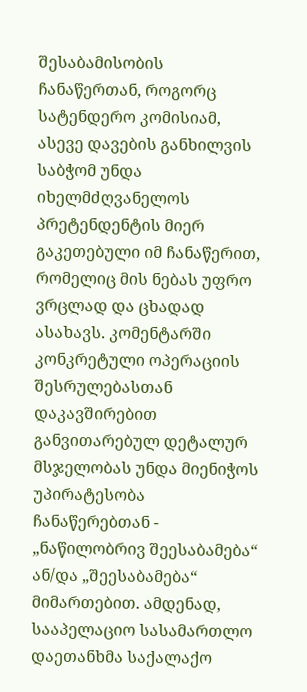შესაბამისობის ჩანაწერთან, როგორც სატენდერო კომისიამ, ასევე დავების განხილვის საბჭომ უნდა იხელმძღვანელოს პრეტენდენტის მიერ გაკეთებული იმ ჩანაწერით, რომელიც მის ნებას უფრო ვრცლად და ცხადად ასახავს. კომენტარში კონკრეტული ოპერაციის შესრულებასთან დაკავშირებით განვითარებულ დეტალურ მსჯელობას უნდა მიენიჭოს უპირატესობა ჩანაწერებთან - „ნაწილობრივ შეესაბამება“ ან/და „შეესაბამება“ მიმართებით. ამდენად, სააპელაციო სასამართლო დაეთანხმა საქალაქო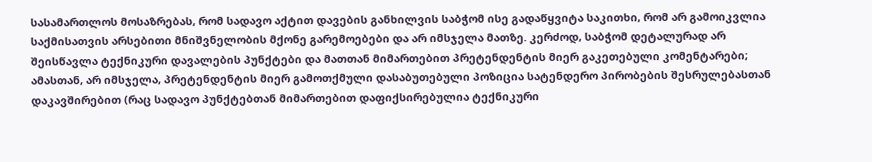სასამართლოს მოსაზრებას, რომ სადავო აქტით დავების განხილვის საბჭომ ისე გადაწყვიტა საკითხი, რომ არ გამოიკვლია საქმისათვის არსებითი მნიშვნელობის მქონე გარემოებები და არ იმსჯელა მათზე. კერძოდ, საბჭომ დეტალურად არ შეისწავლა ტექნიკური დავალების პუნქტები და მათთან მიმართებით პრეტენდენტის მიერ გაკეთებული კომენტარები; ამასთან, არ იმსჯელა, პრეტენდენტის მიერ გამოთქმული დასაბუთებული პოზიცია სატენდერო პირობების შესრულებასთან დაკავშირებით (რაც სადავო პუნქტებთან მიმართებით დაფიქსირებულია ტექნიკური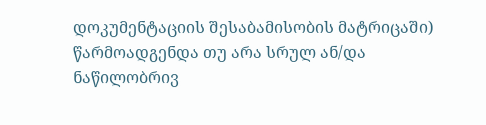დოკუმენტაციის შესაბამისობის მატრიცაში) წარმოადგენდა თუ არა სრულ ან/და ნაწილობრივ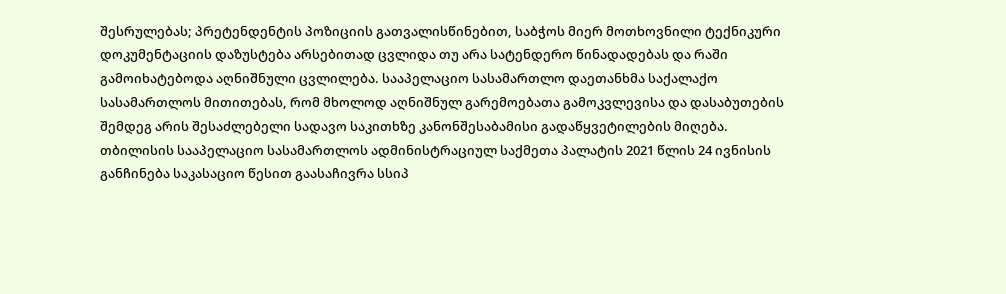შესრულებას; პრეტენდენტის პოზიციის გათვალისწინებით, საბჭოს მიერ მოთხოვნილი ტექნიკური დოკუმენტაციის დაზუსტება არსებითად ცვლიდა თუ არა სატენდერო წინადადებას და რაში გამოიხატებოდა აღნიშნული ცვლილება. სააპელაციო სასამართლო დაეთანხმა საქალაქო სასამართლოს მითითებას, რომ მხოლოდ აღნიშნულ გარემოებათა გამოკვლევისა და დასაბუთების შემდეგ არის შესაძლებელი სადავო საკითხზე კანონშესაბამისი გადაწყვეტილების მიღება.
თბილისის სააპელაციო სასამართლოს ადმინისტრაციულ საქმეთა პალატის 2021 წლის 24 ივნისის განჩინება საკასაციო წესით გაასაჩივრა სსიპ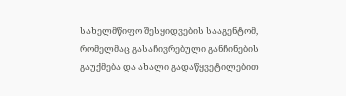სახელმწიფო შესყიდვების სააგენტომ, რომელმაც გასაჩივრებული განჩინების გაუქმება და ახალი გადაწყვეტილებით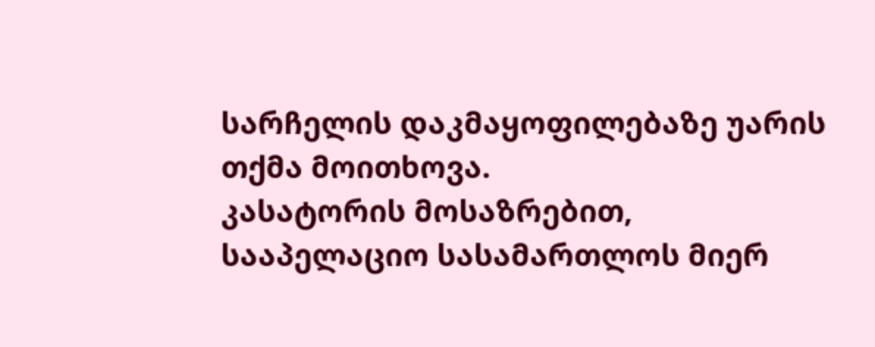სარჩელის დაკმაყოფილებაზე უარის თქმა მოითხოვა.
კასატორის მოსაზრებით, სააპელაციო სასამართლოს მიერ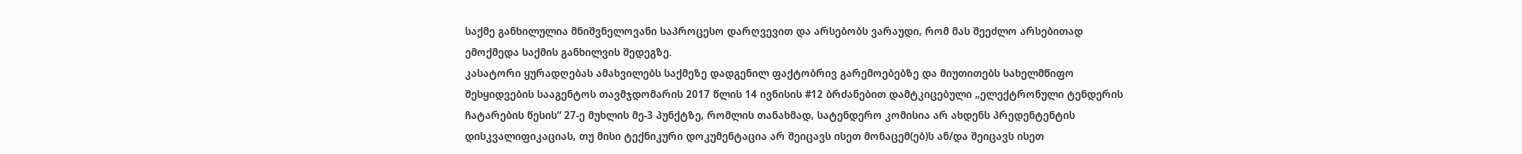საქმე განხილულია მნიშვნელოვანი საპროცესო დარღვევით და არსებობს ვარაუდი, რომ მას შეეძლო არსებითად ემოქმედა საქმის განხილვის შედეგზე.
კასატორი ყურადღებას ამახვილებს საქმეზე დადგენილ ფაქტობრივ გარემოებებზე და მიუთითებს სახელმწიფო შესყიდვების სააგენტოს თავმჯდომარის 2017 წლის 14 ივნისის #12 ბრძანებით დამტკიცებული „ელექტრონული ტენდერის ჩატარების წესის“ 27-ე მუხლის მე-3 პუნქტზე, რომლის თანახმად, სატენდერო კომისია არ ახდენს პრედენტენტის დისკვალიფიკაციას, თუ მისი ტექნიკური დოკუმენტაცია არ შეიცავს ისეთ მონაცემ(ებ)ს ან/და შეიცავს ისეთ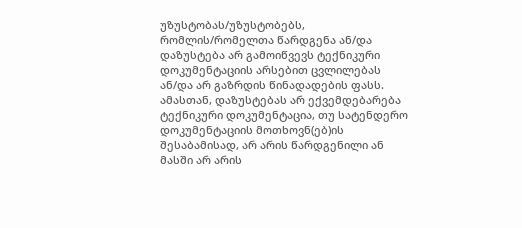უზუსტობას/უზუსტობებს, რომლის/რომელთა წარდგენა ან/და დაზუსტება არ გამოიწვევს ტექნიკური დოკუმენტაციის არსებით ცვლილებას ან/და არ გაზრდის წინადადების ფასს. ამასთან, დაზუსტებას არ ექვემდებარება ტექნიკური დოკუმენტაცია, თუ სატენდერო დოკუმენტაციის მოთხოვნ(ებ)ის შესაბამისად, არ არის წარდგენილი ან მასში არ არის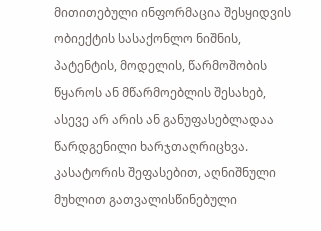მითითებული ინფორმაცია შესყიდვის ობიექტის სასაქონლო ნიშნის, პატენტის, მოდელის, წარმოშობის წყაროს ან მწარმოებლის შესახებ, ასევე არ არის ან განუფასებლადაა წარდგენილი ხარჯთაღრიცხვა. კასატორის შეფასებით, აღნიშნული მუხლით გათვალისწინებული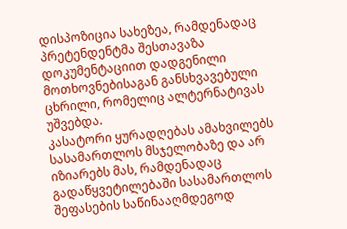დისპოზიცია სახეზეა, რამდენადაც პრეტენდენტმა შესთავაზა დოკუმენტაციით დადგენილი მოთხოვნებისაგან განსხვავებული ცხრილი, რომელიც ალტერნატივას უშვებდა.
კასატორი ყურადღებას ამახვილებს სასამართლოს მსჯელობაზე და არ იზიარებს მას, რამდენადაც გადაწყვეტილებაში სასამართლოს შეფასების საწინააღმდეგოდ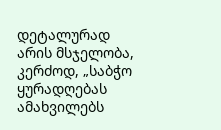დეტალურად არის მსჯელობა, კერძოდ, „საბჭო ყურადღებას ამახვილებს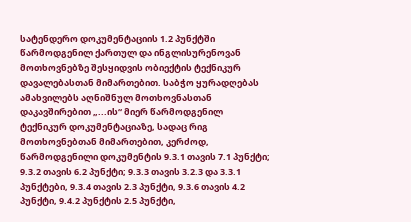სატენდერო დოკუმენტაციის 1.2 პუნქტში წარმოდგენილ ქართულ და ინგლისურენოვან მოთხოვნებზე შესყიდვის ობიექტის ტექნიკურ დავალებასთან მიმართებით. საბჭო ყურადღებას ამახვილებს აღნიშნულ მოთხოვნასთან დაკავშირებით „...ის“ მიერ წარმოდგენილ ტექნიკურ დოკუმენტაციაზე, სადაც რიგ მოთხოვნებთან მიმართებით, კერძოდ, წარმოდგენილი დოკუმენტის 9.3.1 თავის 7.1 პუნქტი; 9.3.2 თავის 6.2 პუნქტი; 9.3.3 თავის 3.2.3 და 3.3.1 პუნქტები, 9.3.4 თავის 2.3 პუნქტი, 9.3.6 თავის 4.2 პუნქტი, 9.4.2 პუნქტის 2.5 პუნქტი,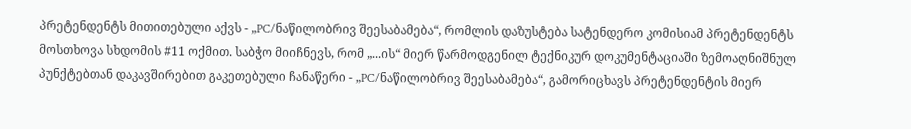პრეტენდენტს მითითებული აქვს - „PC/ნაწილობრივ შეესაბამება“, რომლის დაზუსტება სატენდერო კომისიამ პრეტენდენტს მოსთხოვა სხდომის #11 ოქმით. საბჭო მიიჩნევს, რომ „...ის“ მიერ წარმოდგენილ ტექნიკურ დოკუმენტაციაში ზემოაღნიშნულ პუნქტებთან დაკავშირებით გაკეთებული ჩანაწერი - „PC/ნაწილობრივ შეესაბამება“, გამორიცხავს პრეტენდენტის მიერ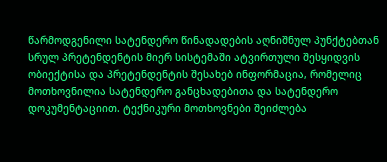წარმოდგენილი სატენდერო წინადადების აღნიშნულ პუნქტებთან სრულ პრეტენდენტის მიერ სისტემაში ატვირთული შესყიდვის ობიექტისა და პრეტენდენტის შესახებ ინფორმაცია, რომელიც მოთხოვნილია სატენდერო განცხადებითა და სატენდერო დოკუმენტაციით. ტექნიკური მოთხოვნები შეიძლება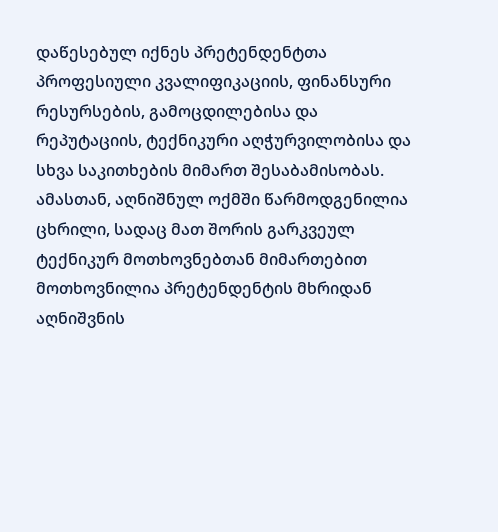დაწესებულ იქნეს პრეტენდენტთა პროფესიული კვალიფიკაციის, ფინანსური რესურსების, გამოცდილებისა და რეპუტაციის, ტექნიკური აღჭურვილობისა და სხვა საკითხების მიმართ შესაბამისობას. ამასთან, აღნიშნულ ოქმში წარმოდგენილია ცხრილი, სადაც მათ შორის გარკვეულ ტექნიკურ მოთხოვნებთან მიმართებით მოთხოვნილია პრეტენდენტის მხრიდან აღნიშვნის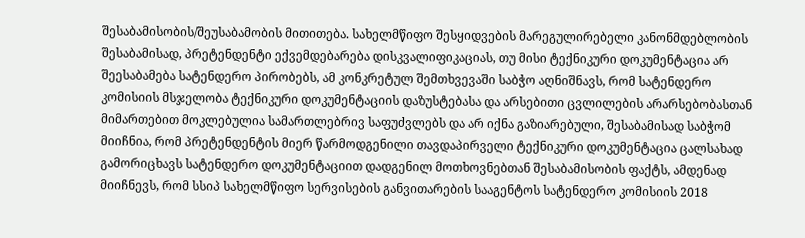შესაბამისობის/შეუსაბამობის მითითება. სახელმწიფო შესყიდვების მარეგულირებელი კანონმდებლობის შესაბამისად, პრეტენდენტი ექვემდებარება დისკვალიფიკაციას, თუ მისი ტექნიკური დოკუმენტაცია არ შეესაბამება სატენდერო პირობებს, ამ კონკრეტულ შემთხვევაში საბჭო აღნიშნავს, რომ სატენდერო კომისიის მსჯელობა ტექნიკური დოკუმენტაციის დაზუსტებასა და არსებითი ცვლილების არარსებობასთან მიმართებით მოკლებულია სამართლებრივ საფუძვლებს და არ იქნა გაზიარებული, შესაბამისად საბჭომ მიიჩნია, რომ პრეტენდენტის მიერ წარმოდგენილი თავდაპირველი ტექნიკური დოკუმენტაცია ცალსახად გამორიცხავს სატენდერო დოკუმენტაციით დადგენილ მოთხოვნებთან შესაბამისობის ფაქტს, ამდენად მიიჩნევს, რომ სსიპ სახელმწიფო სერვისების განვითარების სააგენტოს სატენდერო კომისიის 2018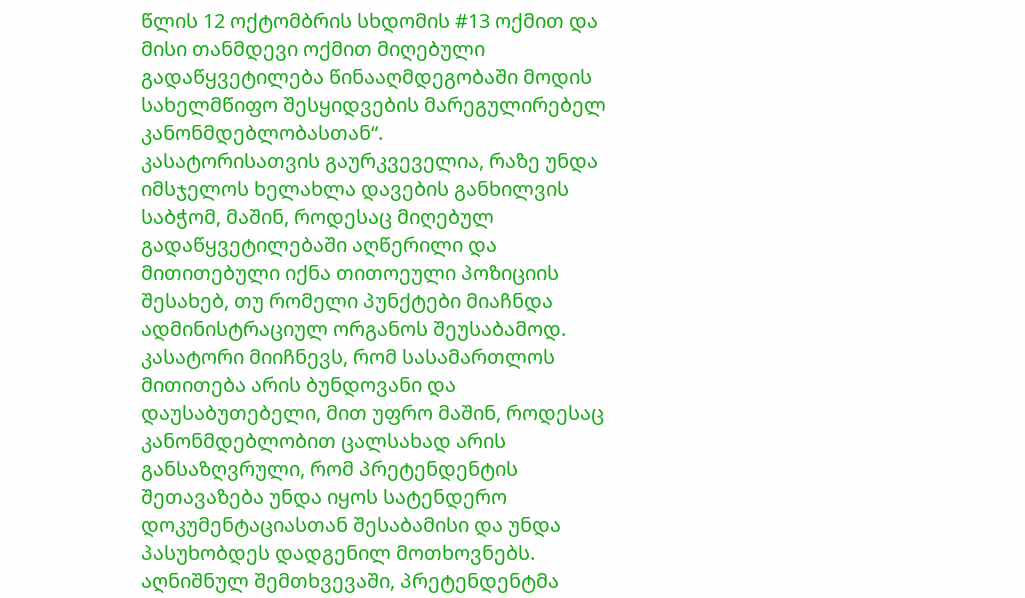წლის 12 ოქტომბრის სხდომის #13 ოქმით და მისი თანმდევი ოქმით მიღებული გადაწყვეტილება წინააღმდეგობაში მოდის სახელმწიფო შესყიდვების მარეგულირებელ კანონმდებლობასთან“.
კასატორისათვის გაურკვეველია, რაზე უნდა იმსჯელოს ხელახლა დავების განხილვის საბჭომ, მაშინ, როდესაც მიღებულ გადაწყვეტილებაში აღწერილი და მითითებული იქნა თითოეული პოზიციის შესახებ, თუ რომელი პუნქტები მიაჩნდა ადმინისტრაციულ ორგანოს შეუსაბამოდ. კასატორი მიიჩნევს, რომ სასამართლოს მითითება არის ბუნდოვანი და დაუსაბუთებელი, მით უფრო მაშინ, როდესაც კანონმდებლობით ცალსახად არის განსაზღვრული, რომ პრეტენდენტის შეთავაზება უნდა იყოს სატენდერო დოკუმენტაციასთან შესაბამისი და უნდა პასუხობდეს დადგენილ მოთხოვნებს. აღნიშნულ შემთხვევაში, პრეტენდენტმა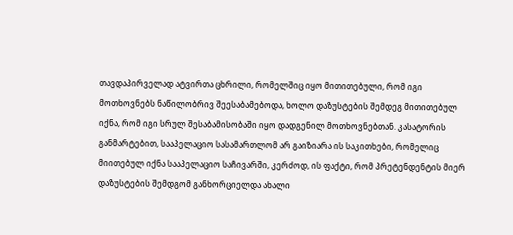თავდაპირველად ატვირთა ცხრილი, რომელშიც იყო მითითებული, რომ იგი მოთხოვნებს ნაწილობრივ შეესაბამებოდა, ხოლო დაზუსტების შემდეგ მითითებულ იქნა, რომ იგი სრულ შესაბამისობაში იყო დადგენილ მოთხოვნებთან. კასატორის განმარტებით, სააპელაციო სასამართლომ არ გაიზიარა ის საკითხები, რომელიც მიითებულ იქნა სააპელაციო საჩივარში, კერძოდ, ის ფაქტი, რომ პრეტენდენტის მიერ დაზუსტების შემდგომ განხორციელდა ახალი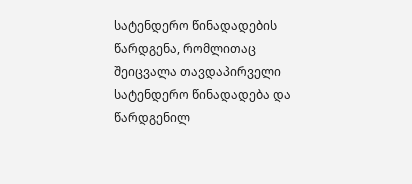სატენდერო წინადადების წარდგენა, რომლითაც შეიცვალა თავდაპირველი სატენდერო წინადადება და წარდგენილ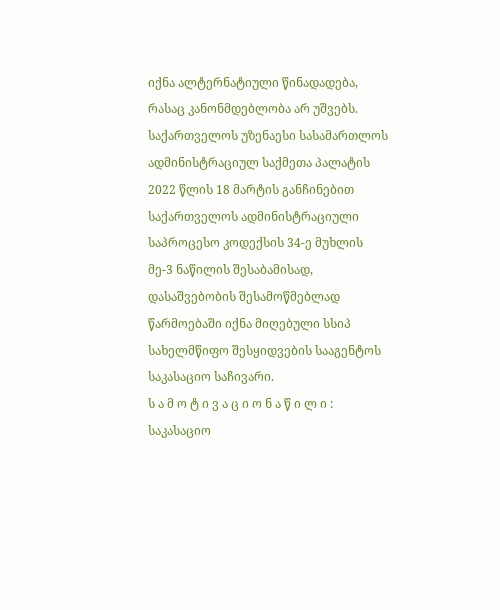იქნა ალტერნატიული წინადადება, რასაც კანონმდებლობა არ უშვებს.
საქართველოს უზენაესი სასამართლოს ადმინისტრაციულ საქმეთა პალატის 2022 წლის 18 მარტის განჩინებით საქართველოს ადმინისტრაციული საპროცესო კოდექსის 34-ე მუხლის მე-3 ნაწილის შესაბამისად, დასაშვებობის შესამოწმებლად წარმოებაში იქნა მიღებული სსიპ სახელმწიფო შესყიდვების სააგენტოს საკასაციო საჩივარი.
ს ა მ ო ტ ი ვ ა ც ი ო ნ ა წ ი ლ ი :
საკასაციო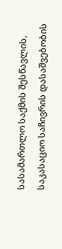სასამართლო საქმის შესწავლის, საკასაციო საჩივრის დასაშვებობის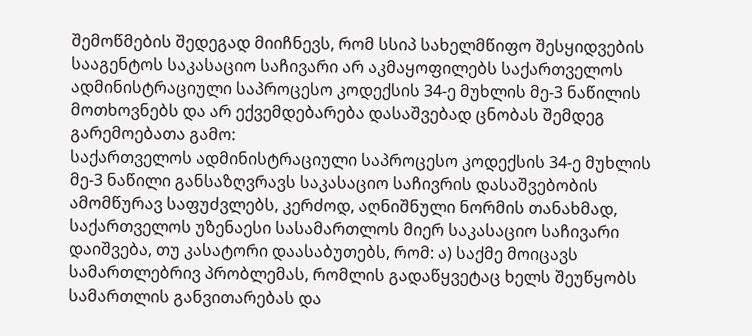შემოწმების შედეგად მიიჩნევს, რომ სსიპ სახელმწიფო შესყიდვების სააგენტოს საკასაციო საჩივარი არ აკმაყოფილებს საქართველოს ადმინისტრაციული საპროცესო კოდექსის 34-ე მუხლის მე-3 ნაწილის მოთხოვნებს და არ ექვემდებარება დასაშვებად ცნობას შემდეგ გარემოებათა გამო:
საქართველოს ადმინისტრაციული საპროცესო კოდექსის 34-ე მუხლის მე-3 ნაწილი განსაზღვრავს საკასაციო საჩივრის დასაშვებობის ამომწურავ საფუძვლებს, კერძოდ, აღნიშნული ნორმის თანახმად, საქართველოს უზენაესი სასამართლოს მიერ საკასაციო საჩივარი დაიშვება, თუ კასატორი დაასაბუთებს, რომ: ა) საქმე მოიცავს სამართლებრივ პრობლემას, რომლის გადაწყვეტაც ხელს შეუწყობს სამართლის განვითარებას და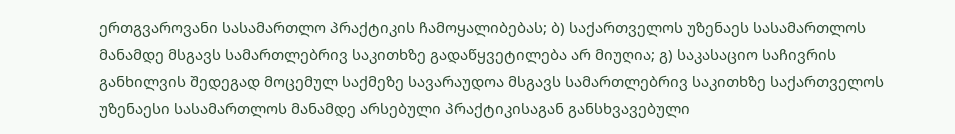ერთგვაროვანი სასამართლო პრაქტიკის ჩამოყალიბებას; ბ) საქართველოს უზენაეს სასამართლოს მანამდე მსგავს სამართლებრივ საკითხზე გადაწყვეტილება არ მიუღია; გ) საკასაციო საჩივრის განხილვის შედეგად მოცემულ საქმეზე სავარაუდოა მსგავს სამართლებრივ საკითხზე საქართველოს უზენაესი სასამართლოს მანამდე არსებული პრაქტიკისაგან განსხვავებული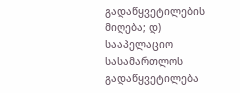გადაწყვეტილების მიღება; დ) სააპელაციო სასამართლოს გადაწყვეტილება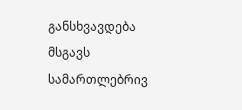განსხვავდება მსგავს სამართლებრივ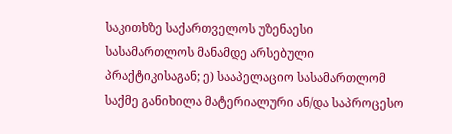საკითხზე საქართველოს უზენაესი სასამართლოს მანამდე არსებული პრაქტიკისაგან; ე) სააპელაციო სასამართლომ საქმე განიხილა მატერიალური ან/და საპროცესო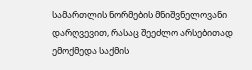სამართლის ნორმების მნიშვნელოვანი დარღვევით, რასაც შეეძლო არსებითად ემოქმედა საქმის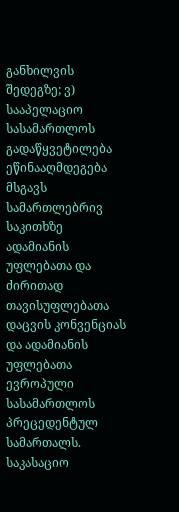განხილვის შედეგზე; ვ) სააპელაციო სასამართლოს გადაწყვეტილება ეწინააღმდეგება მსგავს სამართლებრივ საკითხზე ადამიანის უფლებათა და ძირითად თავისუფლებათა დაცვის კონვენციას და ადამიანის უფლებათა ევროპული სასამართლოს პრეცედენტულ სამართალს.
საკასაციო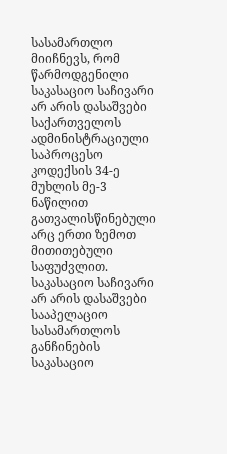სასამართლო მიიჩნევს, რომ წარმოდგენილი საკასაციო საჩივარი არ არის დასაშვები საქართველოს ადმინისტრაციული საპროცესო კოდექსის 34-ე მუხლის მე-3 ნაწილით გათვალისწინებული არც ერთი ზემოთ მითითებული საფუძვლით.
საკასაციო საჩივარი არ არის დასაშვები სააპელაციო სასამართლოს განჩინების საკასაციო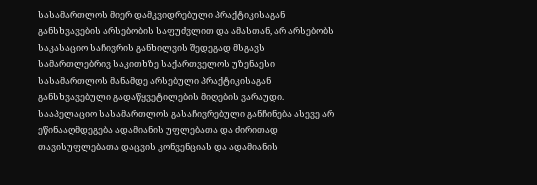სასამართლოს მიერ დამკვიდრებული პრაქტიკისაგან განსხვავების არსებობის საფუძვლით და ამასთან, არ არსებობს საკასაციო საჩივრის განხილვის შედეგად მსგავს სამართლებრივ საკითხზე საქართველოს უზენაესი სასამართლოს მანამდე არსებული პრაქტიკისაგან განსხვავებული გადაწყვეტილების მიღების ვარაუდი. სააპელაციო სასამართლოს გასაჩივრებული განჩინება ასევე არ ეწინააღმდეგება ადამიანის უფლებათა და ძირითად თავისუფლებათა დაცვის კონვენციას და ადამიანის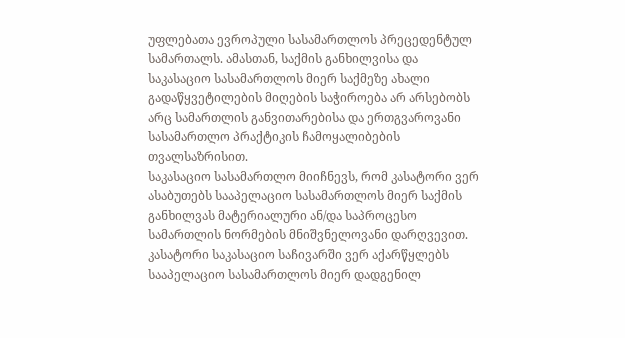უფლებათა ევროპული სასამართლოს პრეცედენტულ სამართალს. ამასთან, საქმის განხილვისა და საკასაციო სასამართლოს მიერ საქმეზე ახალი გადაწყვეტილების მიღების საჭიროება არ არსებობს არც სამართლის განვითარებისა და ერთგვაროვანი სასამართლო პრაქტიკის ჩამოყალიბების თვალსაზრისით.
საკასაციო სასამართლო მიიჩნევს, რომ კასატორი ვერ ასაბუთებს სააპელაციო სასამართლოს მიერ საქმის განხილვას მატერიალური ან/და საპროცესო სამართლის ნორმების მნიშვნელოვანი დარღვევით. კასატორი საკასაციო საჩივარში ვერ აქარწყლებს სააპელაციო სასამართლოს მიერ დადგენილ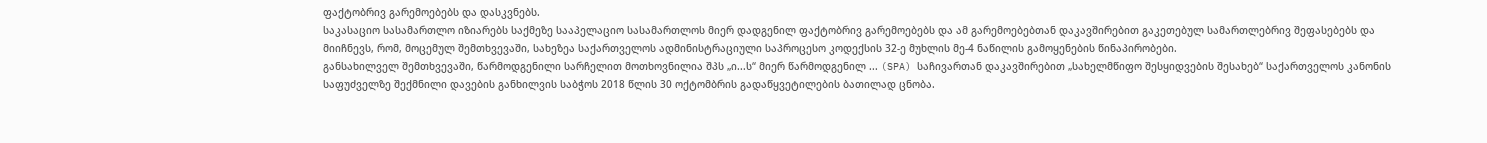ფაქტობრივ გარემოებებს და დასკვნებს.
საკასაციო სასამართლო იზიარებს საქმეზე სააპელაციო სასამართლოს მიერ დადგენილ ფაქტობრივ გარემოებებს და ამ გარემოებებთან დაკავშირებით გაკეთებულ სამართლებრივ შეფასებებს და მიიჩნევს, რომ, მოცემულ შემთხვევაში, სახეზეა საქართველოს ადმინისტრაციული საპროცესო კოდექსის 32-ე მუხლის მე-4 ნაწილის გამოყენების წინაპირობები.
განსახილველ შემთხვევაში, წარმოდგენილი სარჩელით მოთხოვნილია შპს „ი...ს“ მიერ წარმოდგენილ ... (SPA) საჩივართან დაკავშირებით „სახელმწიფო შესყიდვების შესახებ“ საქართველოს კანონის საფუძველზე შექმნილი დავების განხილვის საბჭოს 2018 წლის 30 ოქტომბრის გადაწყვეტილების ბათილად ცნობა.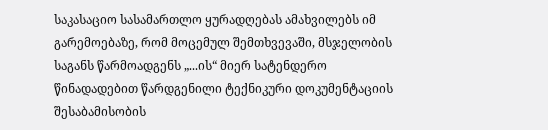საკასაციო სასამართლო ყურადღებას ამახვილებს იმ გარემოებაზე, რომ მოცემულ შემთხვევაში, მსჯელობის საგანს წარმოადგენს „...ის“ მიერ სატენდერო წინადადებით წარდგენილი ტექნიკური დოკუმენტაციის შესაბამისობის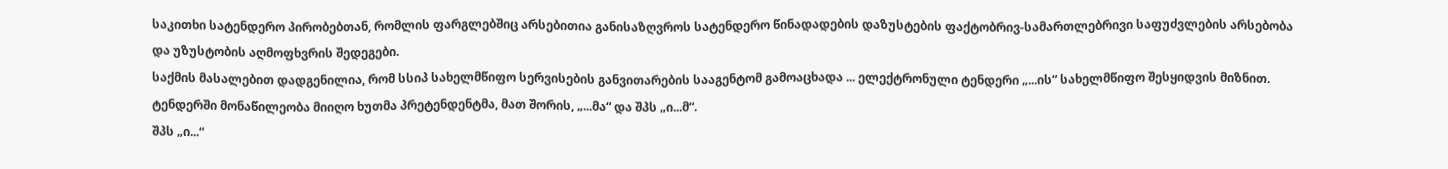საკითხი სატენდერო პირობებთან, რომლის ფარგლებშიც არსებითია განისაზღვროს სატენდერო წინადადების დაზუსტების ფაქტობრივ-სამართლებრივი საფუძვლების არსებობა და უზუსტობის აღმოფხვრის შედეგები.
საქმის მასალებით დადგენილია, რომ სსიპ სახელმწიფო სერვისების განვითარების სააგენტომ გამოაცხადა ... ელექტრონული ტენდერი „...ის“ სახელმწიფო შესყიდვის მიზნით. ტენდერში მონაწილეობა მიიღო ხუთმა პრეტენდენტმა, მათ შორის, „...მა“ და შპს „ი...მ“.
შპს „ი...“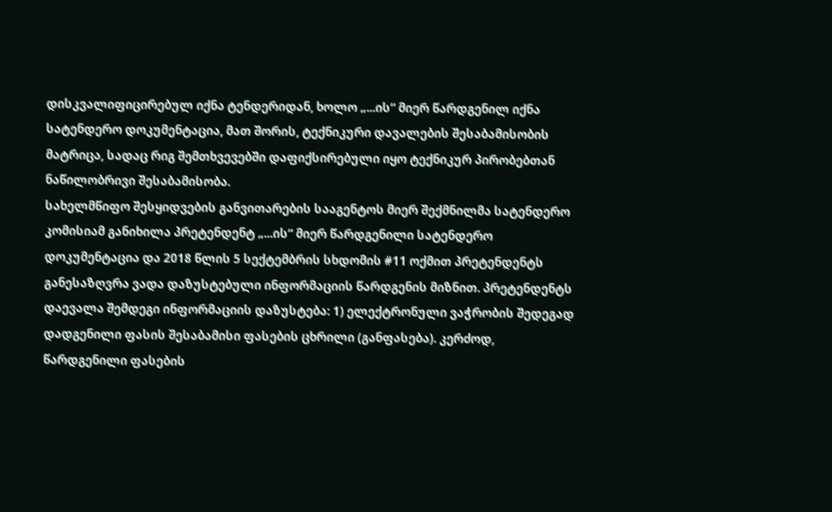დისკვალიფიცირებულ იქნა ტენდერიდან, ხოლო „...ის“ მიერ წარდგენილ იქნა სატენდერო დოკუმენტაცია, მათ შორის, ტექნიკური დავალების შესაბამისობის მატრიცა, სადაც რიგ შემთხვევებში დაფიქსირებული იყო ტექნიკურ პირობებთან ნაწილობრივი შესაბამისობა.
სახელმწიფო შესყიდვების განვითარების სააგენტოს მიერ შექმნილმა სატენდერო კომისიამ განიხილა პრეტენდენტ „...ის“ მიერ წარდგენილი სატენდერო დოკუმენტაცია და 2018 წლის 5 სექტემბრის სხდომის #11 ოქმით პრეტენდენტს განესაზღვრა ვადა დაზუსტებული ინფორმაციის წარდგენის მიზნით. პრეტენდენტს დაევალა შემდეგი ინფორმაციის დაზუსტება: 1) ელექტრონული ვაჭრობის შედეგად დადგენილი ფასის შესაბამისი ფასების ცხრილი (განფასება). კერძოდ, წარდგენილი ფასების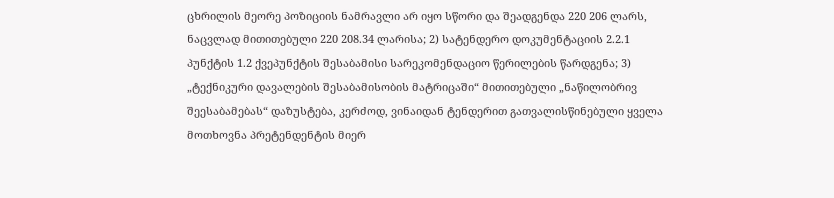ცხრილის მეორე პოზიციის ნამრავლი არ იყო სწორი და შეადგენდა 220 206 ლარს, ნაცვლად მითითებული 220 208.34 ლარისა; 2) სატენდერო დოკუმენტაციის 2.2.1 პუნქტის 1.2 ქვეპუნქტის შესაბამისი სარეკომენდაციო წერილების წარდგენა; 3) „ტექნიკური დავალების შესაბამისობის მატრიცაში“ მითითებული „ნაწილობრივ შეესაბამებას“ დაზუსტება, კერძოდ, ვინაიდან ტენდერით გათვალისწინებული ყველა მოთხოვნა პრეტენდენტის მიერ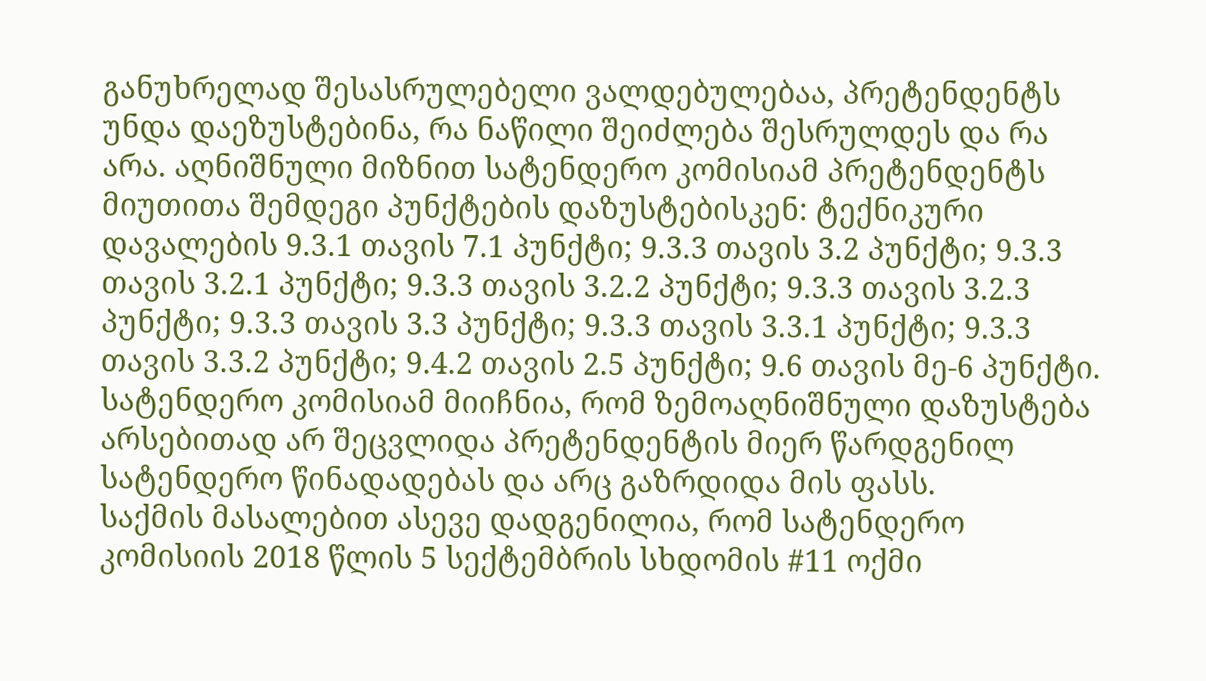განუხრელად შესასრულებელი ვალდებულებაა, პრეტენდენტს უნდა დაეზუსტებინა, რა ნაწილი შეიძლება შესრულდეს და რა არა. აღნიშნული მიზნით სატენდერო კომისიამ პრეტენდენტს მიუთითა შემდეგი პუნქტების დაზუსტებისკენ: ტექნიკური დავალების 9.3.1 თავის 7.1 პუნქტი; 9.3.3 თავის 3.2 პუნქტი; 9.3.3 თავის 3.2.1 პუნქტი; 9.3.3 თავის 3.2.2 პუნქტი; 9.3.3 თავის 3.2.3 პუნქტი; 9.3.3 თავის 3.3 პუნქტი; 9.3.3 თავის 3.3.1 პუნქტი; 9.3.3 თავის 3.3.2 პუნქტი; 9.4.2 თავის 2.5 პუნქტი; 9.6 თავის მე-6 პუნქტი. სატენდერო კომისიამ მიიჩნია, რომ ზემოაღნიშნული დაზუსტება არსებითად არ შეცვლიდა პრეტენდენტის მიერ წარდგენილ სატენდერო წინადადებას და არც გაზრდიდა მის ფასს.
საქმის მასალებით ასევე დადგენილია, რომ სატენდერო კომისიის 2018 წლის 5 სექტემბრის სხდომის #11 ოქმი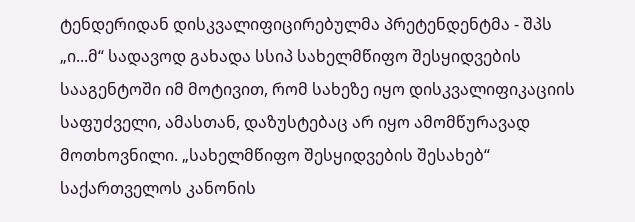ტენდერიდან დისკვალიფიცირებულმა პრეტენდენტმა - შპს „ი...მ“ სადავოდ გახადა სსიპ სახელმწიფო შესყიდვების სააგენტოში იმ მოტივით, რომ სახეზე იყო დისკვალიფიკაციის საფუძველი, ამასთან, დაზუსტებაც არ იყო ამომწურავად მოთხოვნილი. „სახელმწიფო შესყიდვების შესახებ“ საქართველოს კანონის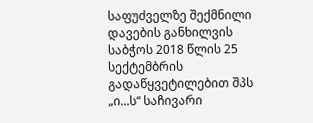საფუძველზე შექმნილი დავების განხილვის საბჭოს 2018 წლის 25 სექტემბრის გადაწყვეტილებით შპს „ი...ს“ საჩივარი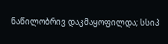ნაწილობრივ დაკმაყოფილდა; სსიპ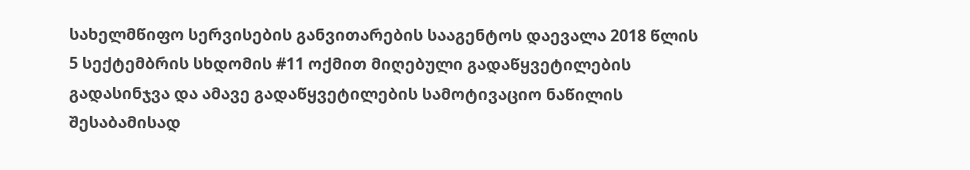სახელმწიფო სერვისების განვითარების სააგენტოს დაევალა 2018 წლის 5 სექტემბრის სხდომის #11 ოქმით მიღებული გადაწყვეტილების გადასინჯვა და ამავე გადაწყვეტილების სამოტივაციო ნაწილის შესაბამისად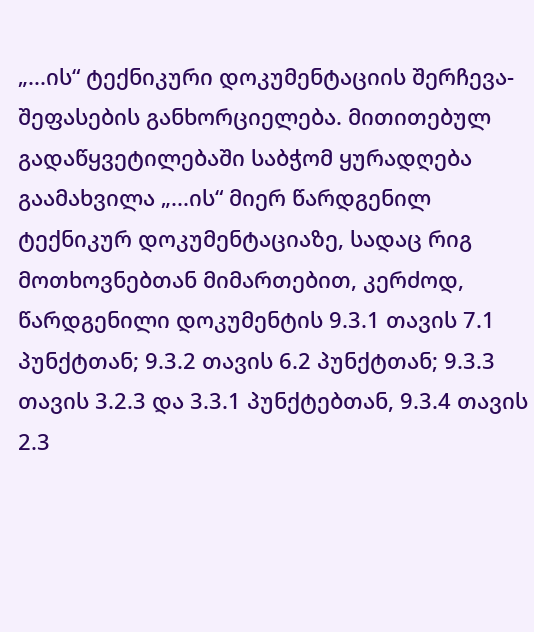„...ის“ ტექნიკური დოკუმენტაციის შერჩევა-შეფასების განხორციელება. მითითებულ გადაწყვეტილებაში საბჭომ ყურადღება გაამახვილა „...ის“ მიერ წარდგენილ ტექნიკურ დოკუმენტაციაზე, სადაც რიგ მოთხოვნებთან მიმართებით, კერძოდ, წარდგენილი დოკუმენტის 9.3.1 თავის 7.1 პუნქტთან; 9.3.2 თავის 6.2 პუნქტთან; 9.3.3 თავის 3.2.3 და 3.3.1 პუნქტებთან, 9.3.4 თავის 2.3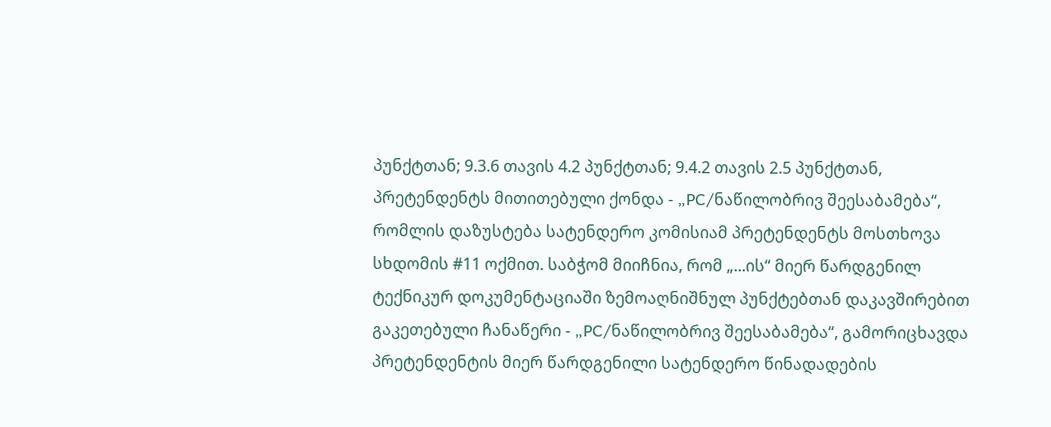პუნქტთან; 9.3.6 თავის 4.2 პუნქტთან; 9.4.2 თავის 2.5 პუნქტთან, პრეტენდენტს მითითებული ქონდა - „PC/ნაწილობრივ შეესაბამება“, რომლის დაზუსტება სატენდერო კომისიამ პრეტენდენტს მოსთხოვა სხდომის #11 ოქმით. საბჭომ მიიჩნია, რომ „...ის“ მიერ წარდგენილ ტექნიკურ დოკუმენტაციაში ზემოაღნიშნულ პუნქტებთან დაკავშირებით გაკეთებული ჩანაწერი - „PC/ნაწილობრივ შეესაბამება“, გამორიცხავდა პრეტენდენტის მიერ წარდგენილი სატენდერო წინადადების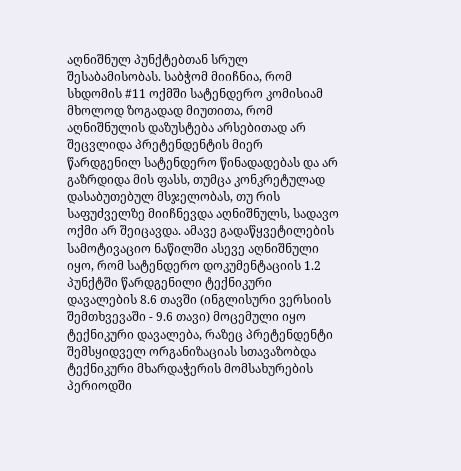აღნიშნულ პუნქტებთან სრულ შესაბამისობას. საბჭომ მიიჩნია, რომ სხდომის #11 ოქმში სატენდერო კომისიამ მხოლოდ ზოგადად მიუთითა, რომ აღნიშნულის დაზუსტება არსებითად არ შეცვლიდა პრეტენდენტის მიერ წარდგენილ სატენდერო წინადადებას და არ გაზრდიდა მის ფასს, თუმცა კონკრეტულად დასაბუთებულ მსჯელობას, თუ რის საფუძველზე მიიჩნევდა აღნიშნულს, სადავო ოქმი არ შეიცავდა. ამავე გადაწყვეტილების სამოტივაციო ნაწილში ასევე აღნიშნული იყო, რომ სატენდერო დოკუმენტაციის 1.2 პუნქტში წარდგენილი ტექნიკური დავალების 8.6 თავში (ინგლისური ვერსიის შემთხვევაში - 9.6 თავი) მოცემული იყო ტექნიკური დავალება, რაზეც პრეტენდენტი შემსყიდველ ორგანიზაციას სთავაზობდა ტექნიკური მხარდაჭერის მომსახურების პერიოდში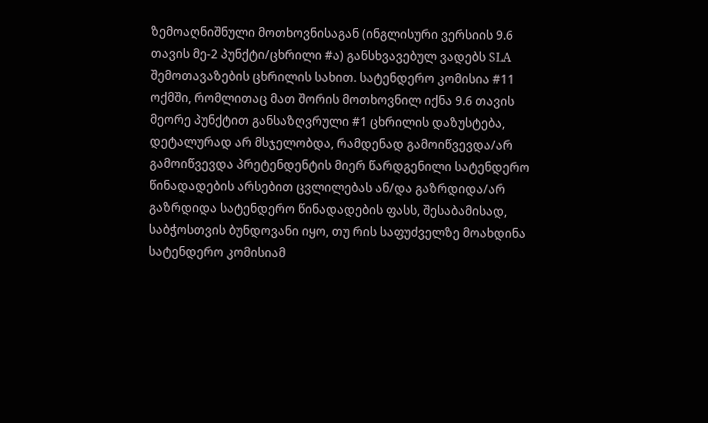ზემოაღნიშნული მოთხოვნისაგან (ინგლისური ვერსიის 9.6 თავის მე-2 პუნქტი/ცხრილი #ა) განსხვავებულ ვადებს SLA შემოთავაზების ცხრილის სახით. სატენდერო კომისია #11 ოქმში, რომლითაც მათ შორის მოთხოვნილ იქნა 9.6 თავის მეორე პუნქტით განსაზღვრული #1 ცხრილის დაზუსტება, დეტალურად არ მსჯელობდა, რამდენად გამოიწვევდა/არ გამოიწვევდა პრეტენდენტის მიერ წარდგენილი სატენდერო წინადადების არსებით ცვლილებას ან/და გაზრდიდა/არ გაზრდიდა სატენდერო წინადადების ფასს, შესაბამისად, საბჭოსთვის ბუნდოვანი იყო, თუ რის საფუძველზე მოახდინა სატენდერო კომისიამ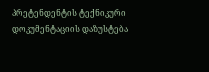პრეტენდენტის ტექნიკური დოკუმენტაციის დაზუსტება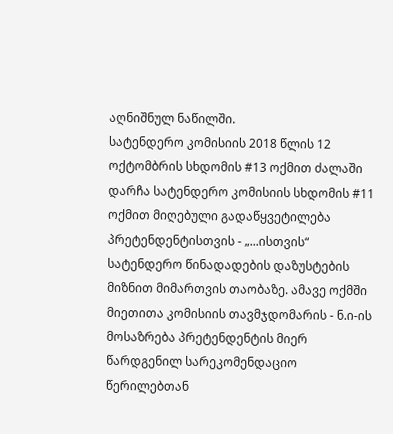აღნიშნულ ნაწილში.
სატენდერო კომისიის 2018 წლის 12 ოქტომბრის სხდომის #13 ოქმით ძალაში დარჩა სატენდერო კომისიის სხდომის #11 ოქმით მიღებული გადაწყვეტილება პრეტენდენტისთვის - „...ისთვის“ სატენდერო წინადადების დაზუსტების მიზნით მიმართვის თაობაზე. ამავე ოქმში მიეთითა კომისიის თავმჯდომარის - ნ.ი-ის მოსაზრება პრეტენდენტის მიერ წარდგენილ სარეკომენდაციო წერილებთან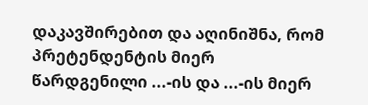დაკავშირებით და აღინიშნა, რომ პრეტენდენტის მიერ წარდგენილი ...-ის და ...-ის მიერ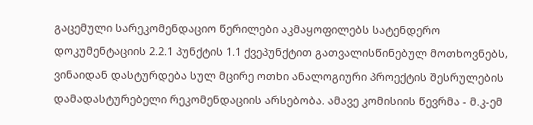გაცემული სარეკომენდაციო წერილები აკმაყოფილებს სატენდერო დოკუმენტაციის 2.2.1 პუნქტის 1.1 ქვეპუნქტით გათვალისწინებულ მოთხოვნებს, ვინაიდან დასტურდება სულ მცირე ოთხი ანალოგიური პროექტის შესრულების დამადასტურებელი რეკომენდაციის არსებობა. ამავე კომისიის წევრმა - მ.კ-ემ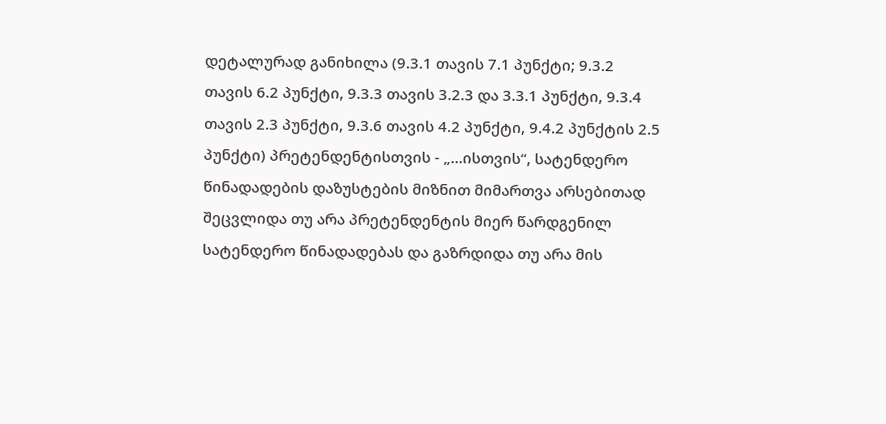დეტალურად განიხილა (9.3.1 თავის 7.1 პუნქტი; 9.3.2 თავის 6.2 პუნქტი, 9.3.3 თავის 3.2.3 და 3.3.1 პუნქტი, 9.3.4 თავის 2.3 პუნქტი, 9.3.6 თავის 4.2 პუნქტი, 9.4.2 პუნქტის 2.5 პუნქტი) პრეტენდენტისთვის - „...ისთვის“, სატენდერო წინადადების დაზუსტების მიზნით მიმართვა არსებითად შეცვლიდა თუ არა პრეტენდენტის მიერ წარდგენილ სატენდერო წინადადებას და გაზრდიდა თუ არა მის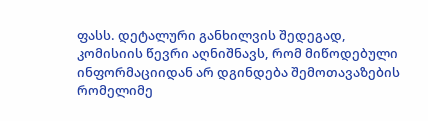ფასს. დეტალური განხილვის შედეგად, კომისიის წევრი აღნიშნავს, რომ მიწოდებული ინფორმაციიდან არ დგინდება შემოთავაზების რომელიმე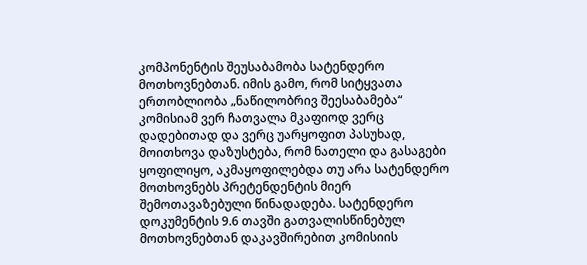კომპონენტის შეუსაბამობა სატენდერო მოთხოვნებთან. იმის გამო, რომ სიტყვათა ერთობლიობა „ნაწილობრივ შეესაბამება“ კომისიამ ვერ ჩათვალა მკაფიოდ ვერც დადებითად და ვერც უარყოფით პასუხად, მოითხოვა დაზუსტება, რომ ნათელი და გასაგები ყოფილიყო, აკმაყოფილებდა თუ არა სატენდერო მოთხოვნებს პრეტენდენტის მიერ შემოთავაზებული წინადადება. სატენდერო დოკუმენტის 9.6 თავში გათვალისწინებულ მოთხოვნებთან დაკავშირებით კომისიის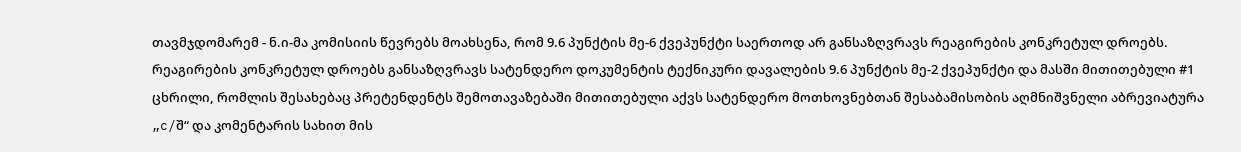თავმჯდომარემ - ნ.ი-მა კომისიის წევრებს მოახსენა, რომ 9.6 პუნქტის მე-6 ქვეპუნქტი საერთოდ არ განსაზღვრავს რეაგირების კონკრეტულ დროებს. რეაგირების კონკრეტულ დროებს განსაზღვრავს სატენდერო დოკუმენტის ტექნიკური დავალების 9.6 პუნქტის მე-2 ქვეპუნქტი და მასში მითითებული #1 ცხრილი, რომლის შესახებაც პრეტენდენტს შემოთავაზებაში მითითებული აქვს სატენდერო მოთხოვნებთან შესაბამისობის აღმნიშვნელი აბრევიატურა „c/შ“ და კომენტარის სახით მის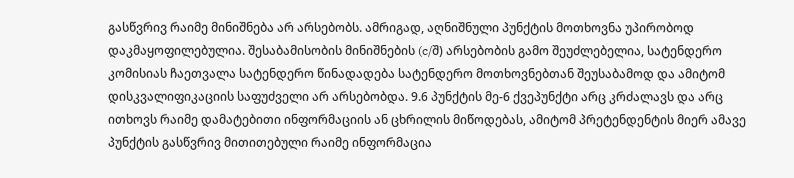გასწვრივ რაიმე მინიშნება არ არსებობს. ამრიგად, აღნიშნული პუნქტის მოთხოვნა უპირობოდ დაკმაყოფილებულია. შესაბამისობის მინიშნების (c/შ) არსებობის გამო შეუძლებელია, სატენდერო კომისიას ჩაეთვალა სატენდერო წინადადება სატენდერო მოთხოვნებთან შეუსაბამოდ და ამიტომ დისკვალიფიკაციის საფუძველი არ არსებობდა. 9.6 პუნქტის მე-6 ქვეპუნქტი არც კრძალავს და არც ითხოვს რაიმე დამატებითი ინფორმაციის ან ცხრილის მიწოდებას, ამიტომ პრეტენდენტის მიერ ამავე პუნქტის გასწვრივ მითითებული რაიმე ინფორმაცია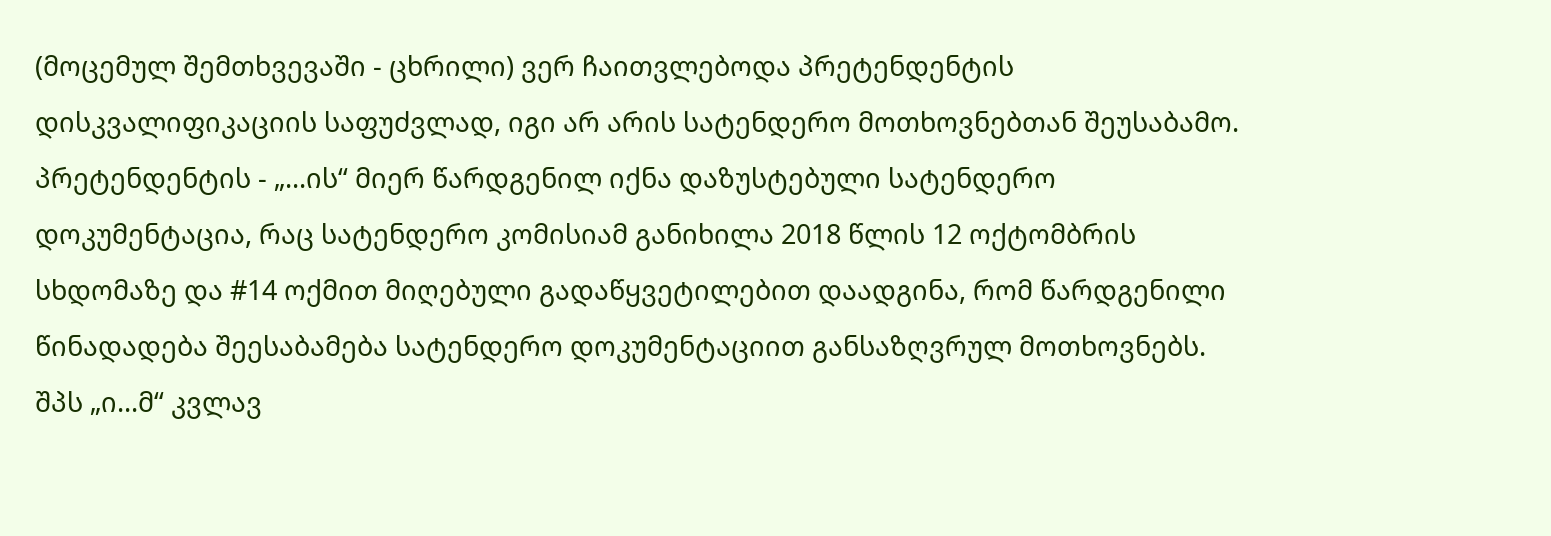(მოცემულ შემთხვევაში - ცხრილი) ვერ ჩაითვლებოდა პრეტენდენტის დისკვალიფიკაციის საფუძვლად, იგი არ არის სატენდერო მოთხოვნებთან შეუსაბამო. პრეტენდენტის - „...ის“ მიერ წარდგენილ იქნა დაზუსტებული სატენდერო დოკუმენტაცია, რაც სატენდერო კომისიამ განიხილა 2018 წლის 12 ოქტომბრის სხდომაზე და #14 ოქმით მიღებული გადაწყვეტილებით დაადგინა, რომ წარდგენილი წინადადება შეესაბამება სატენდერო დოკუმენტაციით განსაზღვრულ მოთხოვნებს. შპს „ი...მ“ კვლავ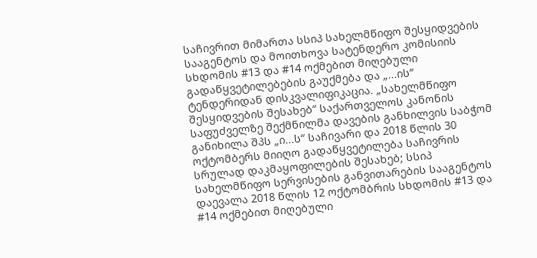საჩივრით მიმართა სსიპ სახელმწიფო შესყიდვების სააგენტოს და მოითხოვა სატენდერო კომისიის სხდომის #13 და #14 ოქმებით მიღებული გადაწყვეტილებების გაუქმება და „...ის“ ტენდერიდან დისკვალიფიკაცია. „სახელმწიფო შესყიდვების შესახებ“ საქართველოს კანონის საფუძველზე შექმნილმა დავების განხილვის საბჭომ განიხილა შპს „ი...ს“ საჩივარი და 2018 წლის 30 ოქტომბერს მიიღო გადაწყვეტილება საჩივრის სრულად დაკმაყოფილების შესახებ; სსიპ სახელმწიფო სერვისების განვითარების სააგენტოს დაევალა 2018 წლის 12 ოქტომბრის სხდომის #13 და #14 ოქმებით მიღებული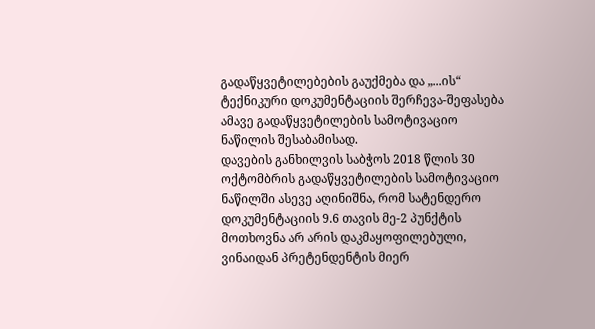გადაწყვეტილებების გაუქმება და „...ის“ ტექნიკური დოკუმენტაციის შერჩევა-შეფასება ამავე გადაწყვეტილების სამოტივაციო ნაწილის შესაბამისად.
დავების განხილვის საბჭოს 2018 წლის 30 ოქტომბრის გადაწყვეტილების სამოტივაციო ნაწილში ასევე აღინიშნა, რომ სატენდერო დოკუმენტაციის 9.6 თავის მე-2 პუნქტის მოთხოვნა არ არის დაკმაყოფილებული, ვინაიდან პრეტენდენტის მიერ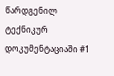წარდგენილ ტექნიკურ დოკუმენტაციაში #1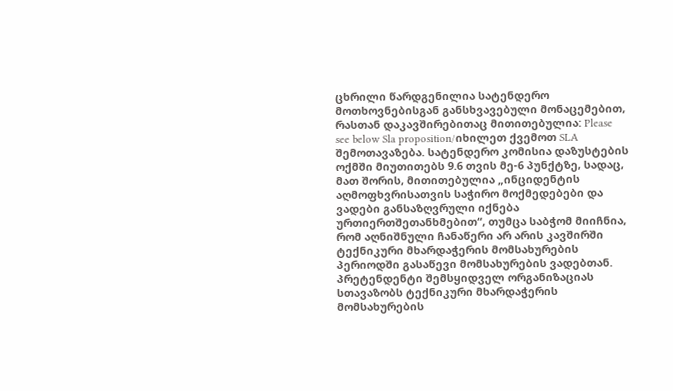ცხრილი წარდგენილია სატენდერო მოთხოვნებისგან განსხვავებული მონაცემებით, რასთან დაკავშირებითაც მითითებულია: Please see below Sla proposition/იხილეთ ქვემოთ SLA შემოთავაზება. სატენდერო კომისია დაზუსტების ოქმში მიუთითებს 9.6 თვის მე-6 პუნქტზე, სადაც, მათ შორის, მითითებულია „ინციდენტის აღმოფხვრისათვის საჭირო მოქმედებები და ვადები განსაზღვრული იქნება ურთიერთშეთანხმებით“, თუმცა საბჭომ მიიჩნია, რომ აღნიშნული ჩანაწერი არ არის კავშირში ტექნიკური მხარდაჭერის მომსახურების პერიოდში გასაწევი მომსახურების ვადებთან. პრეტენდენტი შემსყიდველ ორგანიზაციას სთავაზობს ტექნიკური მხარდაჭერის მომსახურების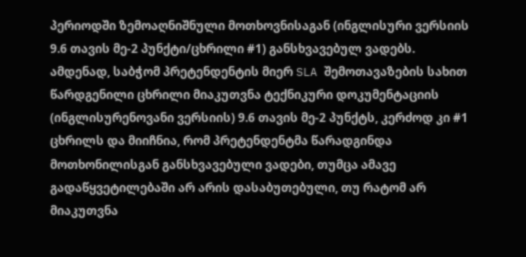პერიოდში ზემოაღნიშნული მოთხოვნისაგან (ინგლისური ვერსიის 9.6 თავის მე-2 პუნქტი/ცხრილი #1) განსხვავებულ ვადებს. ამდენად, საბჭომ პრეტენდენტის მიერ SLA შემოთავაზების სახით წარდგენილი ცხრილი მიაკუთვნა ტექნიკური დოკუმენტაციის (ინგლისურენოვანი ვერსიის) 9.6 თავის მე-2 პუნქტს, კერძოდ კი #1 ცხრილს და მიიჩნია, რომ პრეტენდენტმა წარადგინდა მოთხონილისგან განსხვავებული ვადები, თუმცა ამავე გადაწყვეტილებაში არ არის დასაბუთებული, თუ რატომ არ მიაკუთვნა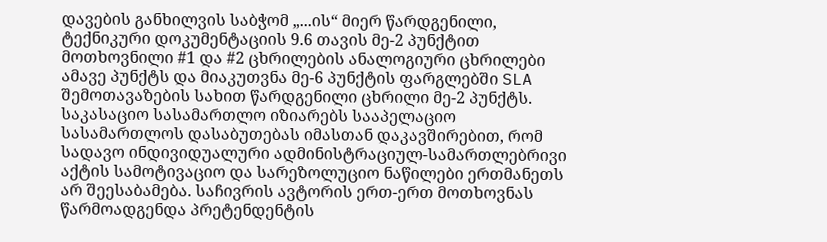დავების განხილვის საბჭომ „...ის“ მიერ წარდგენილი, ტექნიკური დოკუმენტაციის 9.6 თავის მე-2 პუნქტით მოთხოვნილი #1 და #2 ცხრილების ანალოგიური ცხრილები ამავე პუნქტს და მიაკუთვნა მე-6 პუნქტის ფარგლებში SLA შემოთავაზების სახით წარდგენილი ცხრილი მე-2 პუნქტს.
საკასაციო სასამართლო იზიარებს სააპელაციო სასამართლოს დასაბუთებას იმასთან დაკავშირებით, რომ სადავო ინდივიდუალური ადმინისტრაციულ-სამართლებრივი აქტის სამოტივაციო და სარეზოლუციო ნაწილები ერთმანეთს არ შეესაბამება. საჩივრის ავტორის ერთ-ერთ მოთხოვნას წარმოადგენდა პრეტენდენტის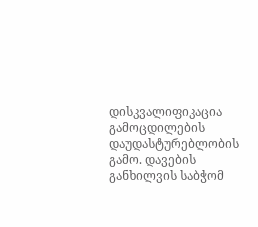დისკვალიფიკაცია გამოცდილების დაუდასტურებლობის გამო. დავების განხილვის საბჭომ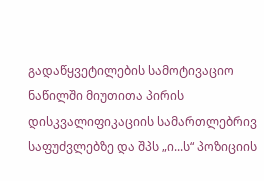გადაწყვეტილების სამოტივაციო ნაწილში მიუთითა პირის დისკვალიფიკაციის სამართლებრივ საფუძვლებზე და შპს „ი...ს“ პოზიციის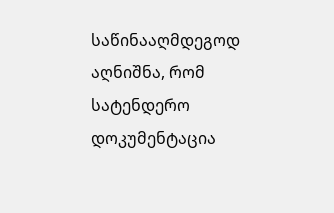საწინააღმდეგოდ აღნიშნა, რომ სატენდერო დოკუმენტაცია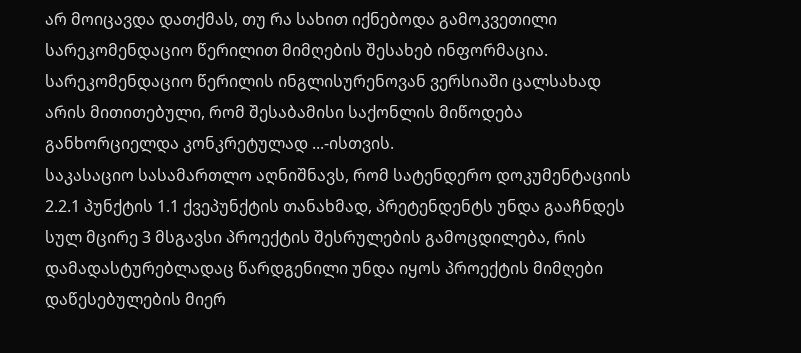არ მოიცავდა დათქმას, თუ რა სახით იქნებოდა გამოკვეთილი სარეკომენდაციო წერილით მიმღების შესახებ ინფორმაცია. სარეკომენდაციო წერილის ინგლისურენოვან ვერსიაში ცალსახად არის მითითებული, რომ შესაბამისი საქონლის მიწოდება განხორციელდა კონკრეტულად ...-ისთვის.
საკასაციო სასამართლო აღნიშნავს, რომ სატენდერო დოკუმენტაციის 2.2.1 პუნქტის 1.1 ქვეპუნქტის თანახმად, პრეტენდენტს უნდა გააჩნდეს სულ მცირე 3 მსგავსი პროექტის შესრულების გამოცდილება, რის დამადასტურებლადაც წარდგენილი უნდა იყოს პროექტის მიმღები დაწესებულების მიერ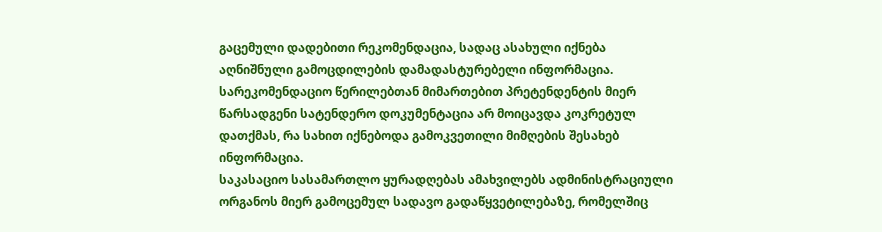გაცემული დადებითი რეკომენდაცია, სადაც ასახული იქნება აღნიშნული გამოცდილების დამადასტურებელი ინფორმაცია. სარეკომენდაციო წერილებთან მიმართებით პრეტენდენტის მიერ წარსადგენი სატენდერო დოკუმენტაცია არ მოიცავდა კოკრეტულ დათქმას, რა სახით იქნებოდა გამოკვეთილი მიმღების შესახებ ინფორმაცია.
საკასაციო სასამართლო ყურადღებას ამახვილებს ადმინისტრაციული ორგანოს მიერ გამოცემულ სადავო გადაწყვეტილებაზე, რომელშიც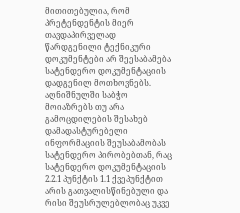მითითებულია, რომ პრეტენდენტის მიერ თავდაპირველად წარდგენილი ტექნიკური დოკუმენტები არ შეესაბამება სატენდერო დოკუმენტაციის დადგენილ მოთხოვნებს. აღნიშნულში საბჭო მოიაზრებს თუ არა გამოცდილების შესახებ დამადასტურებელი ინფორმაციის შეუსაბამობას სატენდერო პირობებთან, რაც სატენდერო დოკუმენტაციის 2.2.1 პუნქტის 1.1 ქვეპუნქტით არის გათვალისწინებული და რისი შეუსრულებლობაც უკვე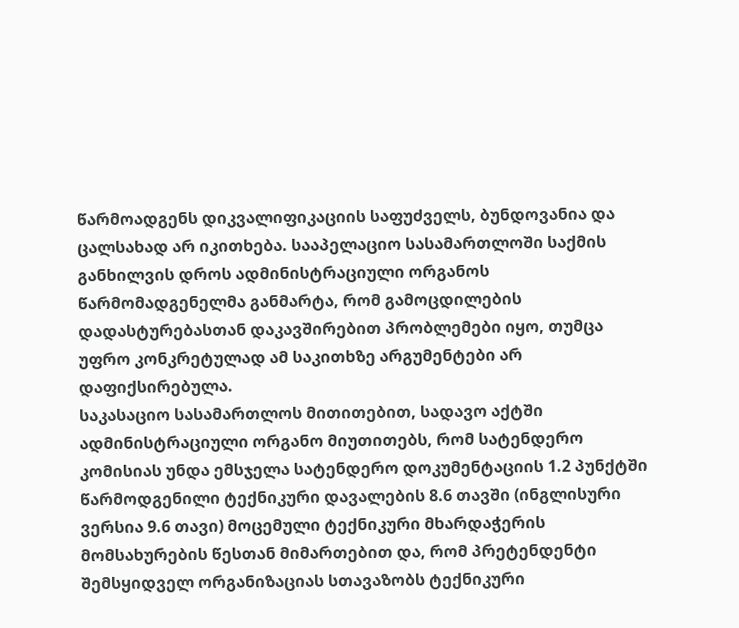წარმოადგენს დიკვალიფიკაციის საფუძველს, ბუნდოვანია და ცალსახად არ იკითხება. სააპელაციო სასამართლოში საქმის განხილვის დროს ადმინისტრაციული ორგანოს წარმომადგენელმა განმარტა, რომ გამოცდილების დადასტურებასთან დაკავშირებით პრობლემები იყო, თუმცა უფრო კონკრეტულად ამ საკითხზე არგუმენტები არ დაფიქსირებულა.
საკასაციო სასამართლოს მითითებით, სადავო აქტში ადმინისტრაციული ორგანო მიუთითებს, რომ სატენდერო კომისიას უნდა ემსჯელა სატენდერო დოკუმენტაციის 1.2 პუნქტში წარმოდგენილი ტექნიკური დავალების 8.6 თავში (ინგლისური ვერსია 9.6 თავი) მოცემული ტექნიკური მხარდაჭერის მომსახურების წესთან მიმართებით და, რომ პრეტენდენტი შემსყიდველ ორგანიზაციას სთავაზობს ტექნიკური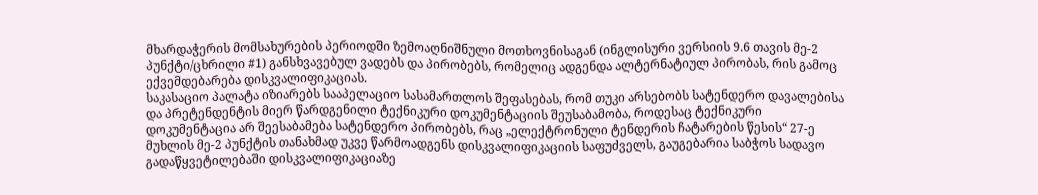მხარდაჭერის მომსახურების პერიოდში ზემოაღნიშნული მოთხოვნისაგან (ინგლისური ვერსიის 9.6 თავის მე-2 პუნქტი/ცხრილი #1) განსხვავებულ ვადებს და პირობებს, რომელიც ადგენდა ალტერნატიულ პირობას, რის გამოც ექვემდებარება დისკვალიფიკაციას.
საკასაციო პალატა იზიარებს სააპელაციო სასამართლოს შეფასებას, რომ თუკი არსებობს სატენდერო დავალებისა და პრეტენდენტის მიერ წარდგენილი ტექნიკური დოკუმენტაციის შეუსაბამობა, როდესაც ტექნიკური დოკუმენტაცია არ შეესაბამება სატენდერო პირობებს, რაც „ელექტრონული ტენდერის ჩატარების წესის“ 27-ე მუხლის მე-2 პუნქტის თანახმად უკვე წარმოადგენს დისკვალიფიკაციის საფუძველს, გაუგებარია საბჭოს სადავო გადაწყვეტილებაში დისკვალიფიკაციაზე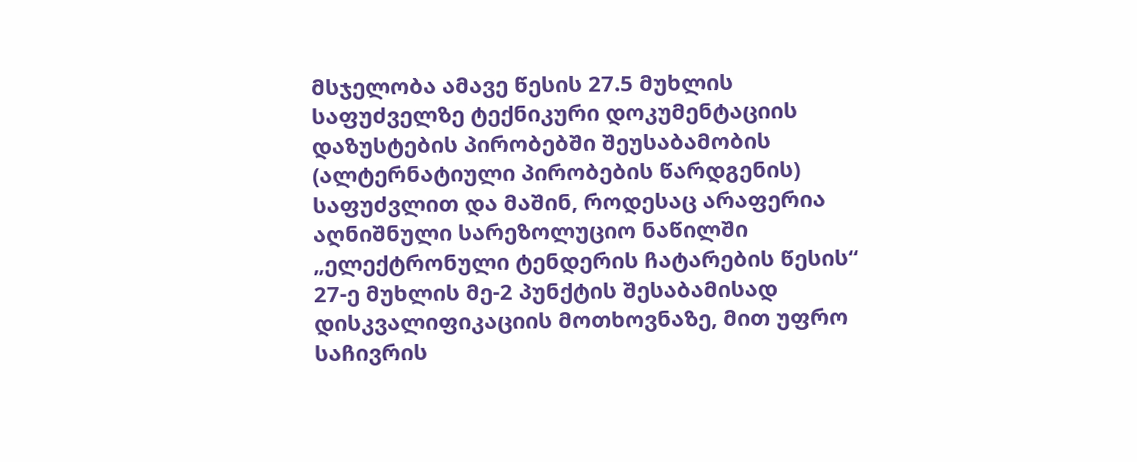მსჯელობა ამავე წესის 27.5 მუხლის საფუძველზე ტექნიკური დოკუმენტაციის დაზუსტების პირობებში შეუსაბამობის (ალტერნატიული პირობების წარდგენის) საფუძვლით და მაშინ, როდესაც არაფერია აღნიშნული სარეზოლუციო ნაწილში „ელექტრონული ტენდერის ჩატარების წესის“ 27-ე მუხლის მე-2 პუნქტის შესაბამისად დისკვალიფიკაციის მოთხოვნაზე, მით უფრო საჩივრის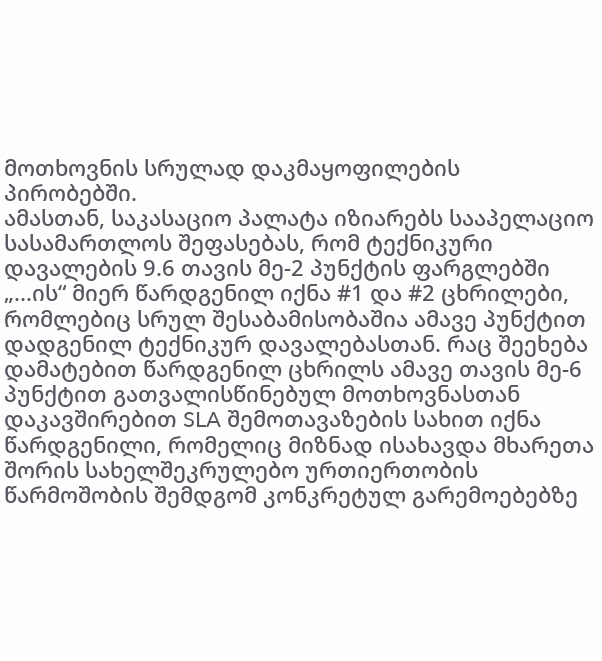მოთხოვნის სრულად დაკმაყოფილების პირობებში.
ამასთან, საკასაციო პალატა იზიარებს სააპელაციო სასამართლოს შეფასებას, რომ ტექნიკური დავალების 9.6 თავის მე-2 პუნქტის ფარგლებში „...ის“ მიერ წარდგენილ იქნა #1 და #2 ცხრილები, რომლებიც სრულ შესაბამისობაშია ამავე პუნქტით დადგენილ ტექნიკურ დავალებასთან. რაც შეეხება დამატებით წარდგენილ ცხრილს ამავე თავის მე-6 პუნქტით გათვალისწინებულ მოთხოვნასთან დაკავშირებით SLA შემოთავაზების სახით იქნა წარდგენილი, რომელიც მიზნად ისახავდა მხარეთა შორის სახელშეკრულებო ურთიერთობის წარმოშობის შემდგომ კონკრეტულ გარემოებებზე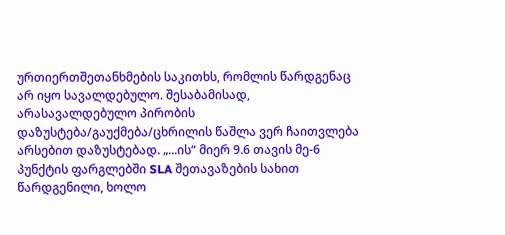ურთიერთშეთანხმების საკითხს, რომლის წარდგენაც არ იყო სავალდებულო. შესაბამისად, არასავალდებულო პირობის დაზუსტება/გაუქმება/ცხრილის წაშლა ვერ ჩაითვლება არსებით დაზუსტებად. „...ის“ მიერ 9.6 თავის მე-6 პუნქტის ფარგლებში SLA შეთავაზების სახით წარდგენილი, ხოლო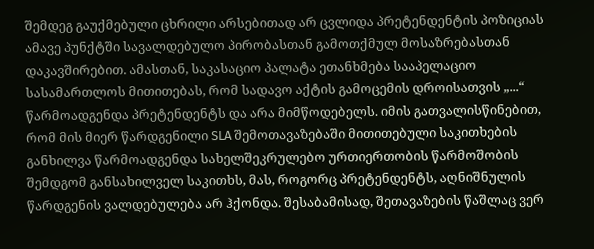შემდეგ გაუქმებული ცხრილი არსებითად არ ცვლიდა პრეტენდენტის პოზიციას ამავე პუნქტში სავალდებულო პირობასთან გამოთქმულ მოსაზრებასთან დაკავშირებით. ამასთან, საკასაციო პალატა ეთანხმება სააპელაციო სასამართლოს მითითებას, რომ სადავო აქტის გამოცემის დროისათვის „...“ წარმოადგენდა პრეტენდენტს და არა მიმწოდებელს. იმის გათვალისწინებით, რომ მის მიერ წარდგენილი SLA შემოთავაზებაში მითითებული საკითხების განხილვა წარმოადგენდა სახელშეკრულებო ურთიერთობის წარმოშობის შემდგომ განსახილველ საკითხს, მას, როგორც პრეტენდენტს, აღნიშნულის წარდგენის ვალდებულება არ ჰქონდა. შესაბამისად, შეთავაზების წაშლაც ვერ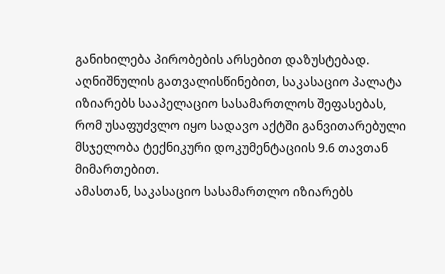განიხილება პირობების არსებით დაზუსტებად. აღნიშნულის გათვალისწინებით, საკასაციო პალატა იზიარებს სააპელაციო სასამართლოს შეფასებას, რომ უსაფუძვლო იყო სადავო აქტში განვითარებული მსჯელობა ტექნიკური დოკუმენტაციის 9.6 თავთან მიმართებით.
ამასთან, საკასაციო სასამართლო იზიარებს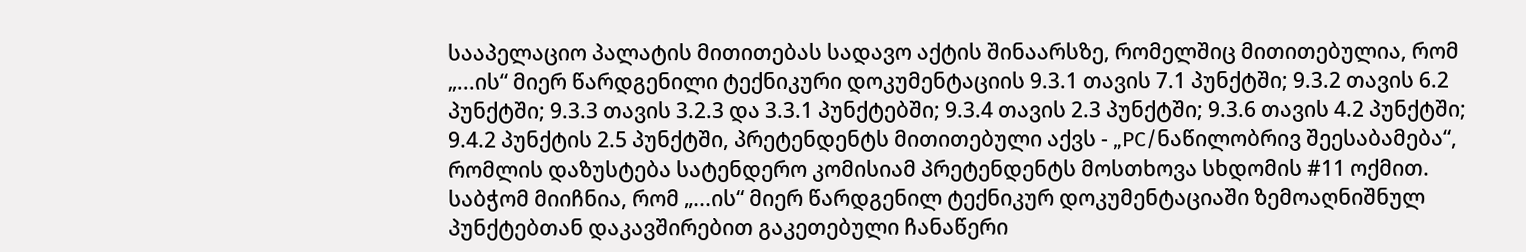სააპელაციო პალატის მითითებას სადავო აქტის შინაარსზე, რომელშიც მითითებულია, რომ „...ის“ მიერ წარდგენილი ტექნიკური დოკუმენტაციის 9.3.1 თავის 7.1 პუნქტში; 9.3.2 თავის 6.2 პუნქტში; 9.3.3 თავის 3.2.3 და 3.3.1 პუნქტებში; 9.3.4 თავის 2.3 პუნქტში; 9.3.6 თავის 4.2 პუნქტში; 9.4.2 პუნქტის 2.5 პუნქტში, პრეტენდენტს მითითებული აქვს - „PC/ნაწილობრივ შეესაბამება“, რომლის დაზუსტება სატენდერო კომისიამ პრეტენდენტს მოსთხოვა სხდომის #11 ოქმით. საბჭომ მიიჩნია, რომ „...ის“ მიერ წარდგენილ ტექნიკურ დოკუმენტაციაში ზემოაღნიშნულ პუნქტებთან დაკავშირებით გაკეთებული ჩანაწერი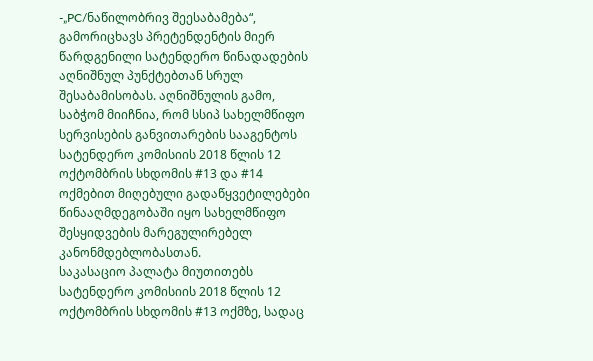-„PC/ნაწილობრივ შეესაბამება“, გამორიცხავს პრეტენდენტის მიერ წარდგენილი სატენდერო წინადადების აღნიშნულ პუნქტებთან სრულ შესაბამისობას. აღნიშნულის გამო, საბჭომ მიიჩნია, რომ სსიპ სახელმწიფო სერვისების განვითარების სააგენტოს სატენდერო კომისიის 2018 წლის 12 ოქტომბრის სხდომის #13 და #14 ოქმებით მიღებული გადაწყვეტილებები წინააღმდეგობაში იყო სახელმწიფო შესყიდვების მარეგულირებელ კანონმდებლობასთან.
საკასაციო პალატა მიუთითებს სატენდერო კომისიის 2018 წლის 12 ოქტომბრის სხდომის #13 ოქმზე, სადაც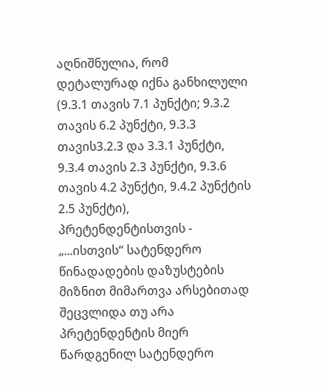აღნიშნულია, რომ დეტალურად იქნა განხილული (9.3.1 თავის 7.1 პუნქტი; 9.3.2 თავის 6.2 პუნქტი, 9.3.3 თავის3.2.3 და 3.3.1 პუნქტი, 9.3.4 თავის 2.3 პუნქტი, 9.3.6 თავის 4.2 პუნქტი, 9.4.2 პუნქტის 2.5 პუნქტი), პრეტენდენტისთვის - „...ისთვის“ სატენდერო წინადადების დაზუსტების მიზნით მიმართვა არსებითად შეცვლიდა თუ არა პრეტენდენტის მიერ წარდგენილ სატენდერო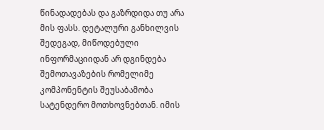წინადადებას და გაზრდიდა თუ არა მის ფასს. დეტალური განხილვის შედეგად, მიწოდებული ინფორმაციიდან არ დგინდება შემოთავაზების რომელიმე კომპონენტის შეუსაბამობა სატენდერო მოთხოვნებთან. იმის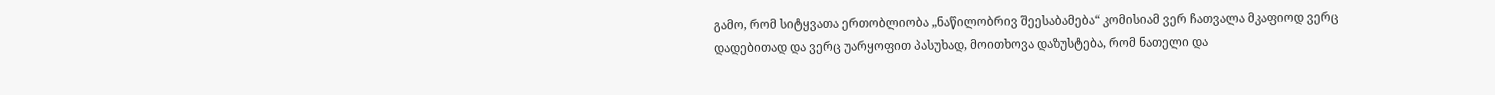გამო, რომ სიტყვათა ერთობლიობა „ნაწილობრივ შეესაბამება“ კომისიამ ვერ ჩათვალა მკაფიოდ ვერც დადებითად და ვერც უარყოფით პასუხად, მოითხოვა დაზუსტება, რომ ნათელი და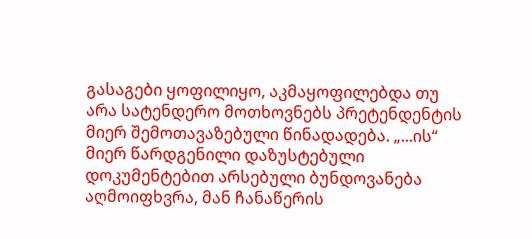გასაგები ყოფილიყო, აკმაყოფილებდა თუ არა სატენდერო მოთხოვნებს პრეტენდენტის მიერ შემოთავაზებული წინადადება. „...ის“ მიერ წარდგენილი დაზუსტებული დოკუმენტებით არსებული ბუნდოვანება აღმოიფხვრა, მან ჩანაწერის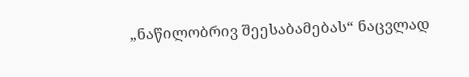„ნაწილობრივ შეესაბამებას“ ნაცვლად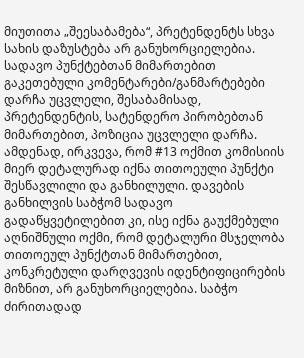მიუთითა „შეესაბამება“, პრეტენდენტს სხვა სახის დაზუსტება არ განუხორციელებია. სადავო პუნქტებთან მიმართებით გაკეთებული კომენტარები/განმარტებები დარჩა უცვლელი, შესაბამისად, პრეტენდენტის, სატენდერო პირობებთან მიმართებით, პოზიცია უცვლელი დარჩა. ამდენად, ირკვევა, რომ #13 ოქმით კომისიის მიერ დეტალურად იქნა თითოეული პუნქტი შესწავლილი და განხილული. დავების განხილვის საბჭომ სადავო გადაწყვეტილებით კი, ისე იქნა გაუქმებული აღნიშნული ოქმი, რომ დეტალური მსჯელობა თითოეულ პუნქტთან მიმართებით, კონკრეტული დარღვევის იდენტიფიცირების მიზნით, არ განუხორციელებია. საბჭო ძირითადად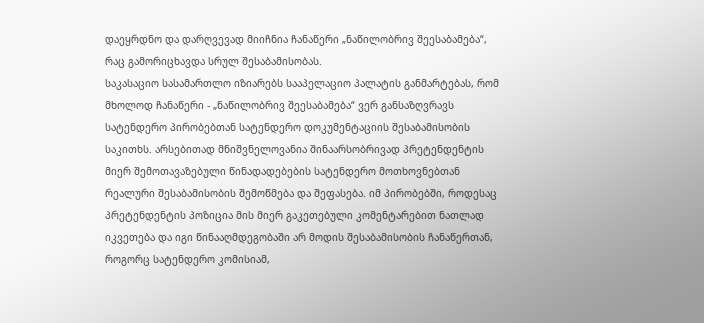დაეყრდნო და დარღვევად მიიჩნია ჩანაწერი „ნაწილობრივ შეესაბამება“, რაც გამორიცხავდა სრულ შესაბამისობას.
საკასაციო სასამართლო იზიარებს სააპელაციო პალატის განმარტებას, რომ მხოლოდ ჩანაწერი - „ნაწილობრივ შეესაბამება“ ვერ განსაზღვრავს სატენდერო პირობებთან სატენდერო დოკუმენტაციის შესაბამისობის საკითხს. არსებითად მნიშვნელოვანია შინაარსობრივად პრეტენდენტის მიერ შემოთავაზებული წინადადებების სატენდერო მოთხოვნებთან რეალური შესაბამისობის შემოწმება და შეფასება. იმ პირობებში, როდესაც პრეტენდენტის პოზიცია მის მიერ გაკეთებული კომენტარებით ნათლად იკვეთება და იგი წინააღმდეგობაში არ მოდის შესაბამისობის ჩანაწერთან, როგორც სატენდერო კომისიამ,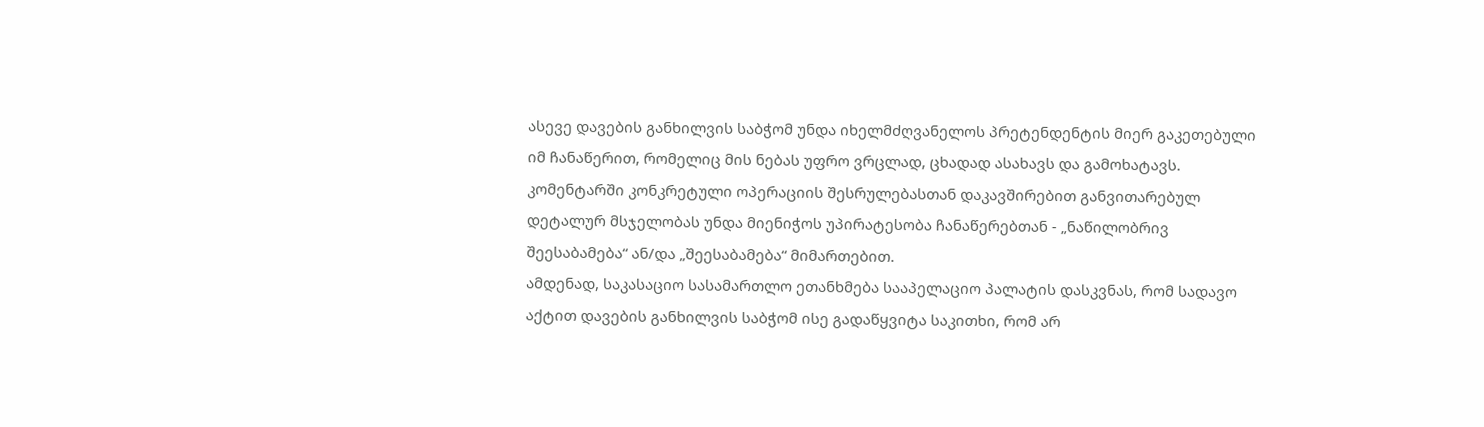ასევე დავების განხილვის საბჭომ უნდა იხელმძღვანელოს პრეტენდენტის მიერ გაკეთებული იმ ჩანაწერით, რომელიც მის ნებას უფრო ვრცლად, ცხადად ასახავს და გამოხატავს. კომენტარში კონკრეტული ოპერაციის შესრულებასთან დაკავშირებით განვითარებულ დეტალურ მსჯელობას უნდა მიენიჭოს უპირატესობა ჩანაწერებთან - „ნაწილობრივ შეესაბამება“ ან/და „შეესაბამება“ მიმართებით.
ამდენად, საკასაციო სასამართლო ეთანხმება სააპელაციო პალატის დასკვნას, რომ სადავო აქტით დავების განხილვის საბჭომ ისე გადაწყვიტა საკითხი, რომ არ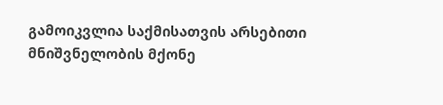გამოიკვლია საქმისათვის არსებითი მნიშვნელობის მქონე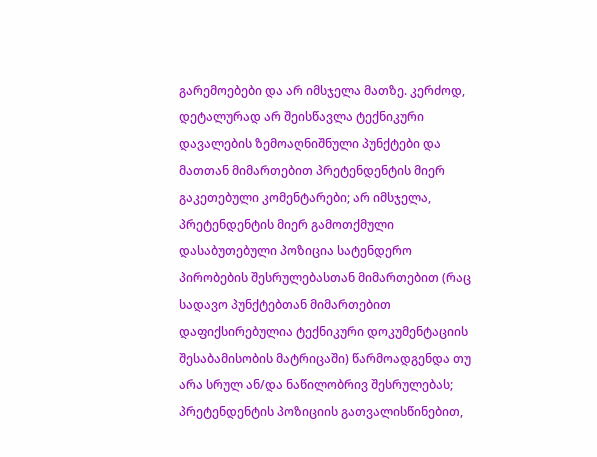გარემოებები და არ იმსჯელა მათზე. კერძოდ, დეტალურად არ შეისწავლა ტექნიკური დავალების ზემოაღნიშნული პუნქტები და მათთან მიმართებით პრეტენდენტის მიერ გაკეთებული კომენტარები; არ იმსჯელა, პრეტენდენტის მიერ გამოთქმული დასაბუთებული პოზიცია სატენდერო პირობების შესრულებასთან მიმართებით (რაც სადავო პუნქტებთან მიმართებით დაფიქსირებულია ტექნიკური დოკუმენტაციის შესაბამისობის მატრიცაში) წარმოადგენდა თუ არა სრულ ან/და ნაწილობრივ შესრულებას; პრეტენდენტის პოზიციის გათვალისწინებით,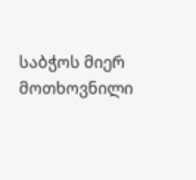საბჭოს მიერ მოთხოვნილი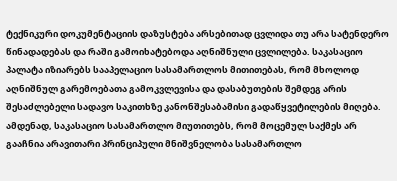ტექნიკური დოკუმენტაციის დაზუსტება არსებითად ცვლიდა თუ არა სატენდერო წინადადებას და რაში გამოიხატებოდა აღნიშნული ცვლილება. საკასაციო პალატა იზიარებს სააპელაციო სასამართლოს მითითებას, რომ მხოლოდ აღნიშნულ გარემოებათა გამოკვლევისა და დასაბუთების შემდეგ არის შესაძლებელი სადავო საკითხზე კანონშესაბამისი გადაწყვეტილების მიღება.
ამდენად, საკასაციო სასამართლო მიუთითებს, რომ მოცემულ საქმეს არ გააჩნია არავითარი პრინციპული მნიშვნელობა სასამართლო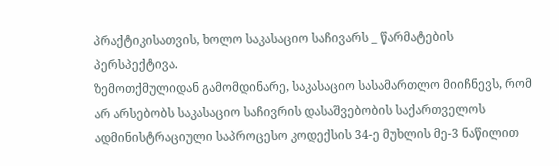პრაქტიკისათვის, ხოლო საკასაციო საჩივარს _ წარმატების პერსპექტივა.
ზემოთქმულიდან გამომდინარე, საკასაციო სასამართლო მიიჩნევს, რომ არ არსებობს საკასაციო საჩივრის დასაშვებობის საქართველოს ადმინისტრაციული საპროცესო კოდექსის 34-ე მუხლის მე-3 ნაწილით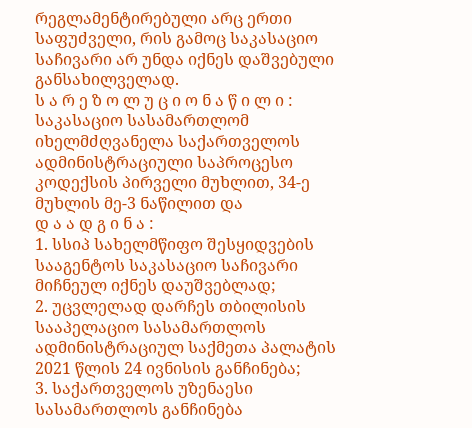რეგლამენტირებული არც ერთი საფუძველი, რის გამოც საკასაციო საჩივარი არ უნდა იქნეს დაშვებული განსახილველად.
ს ა რ ე ზ ო ლ უ ც ი ო ნ ა წ ი ლ ი :
საკასაციო სასამართლომ იხელმძღვანელა საქართველოს ადმინისტრაციული საპროცესო კოდექსის პირველი მუხლით, 34-ე მუხლის მე-3 ნაწილით და
დ ა ა დ გ ი ნ ა :
1. სსიპ სახელმწიფო შესყიდვების სააგენტოს საკასაციო საჩივარი მიჩნეულ იქნეს დაუშვებლად;
2. უცვლელად დარჩეს თბილისის სააპელაციო სასამართლოს ადმინისტრაციულ საქმეთა პალატის 2021 წლის 24 ივნისის განჩინება;
3. საქართველოს უზენაესი სასამართლოს განჩინება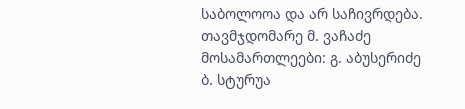საბოლოოა და არ საჩივრდება.
თავმჯდომარე მ. ვაჩაძე
მოსამართლეები: გ. აბუსერიძე
ბ. სტურუა